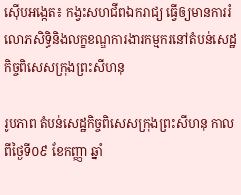ស៊ើបអង្កេត៖ កង្វះសហជីពឯករាជ្យ ធ្វើឲ្យមានការរំលោភសិទ្ធិនិងលក្ខខណ្ឌការងារកម្មករនៅតំបន់សេដ្ឋកិច្ចពិសេសក្រុងព្រះសីហនុ

រូបភាព តំបន់សេដ្ឋកិច្ចពិសេសក្រុងព្រះសីហនុ កាលពីថ្ងៃទី០៩ ខែកញ្ញា ឆ្នាំ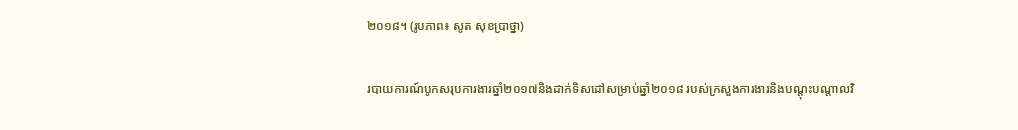២០១៨។ (រូបភាព៖ សូត សុខប្រាថ្នា)

របាយការណ៍បូកសរុបការងារឆ្នាំ២០១៧និងដាក់ទិសដៅសម្រាប់ឆ្នាំ២០១៨ របស់ក្រសួងការងារនិងបណ្តុះបណ្តាលវិ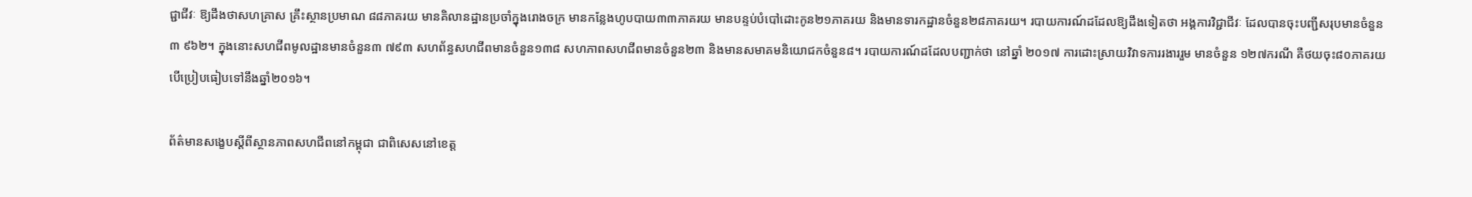ជ្ជាជីវៈ ឱ្យដឹងថាសហគ្រាស គ្រឹះស្ថានប្រមាណ ៨៨ភាគរយ មានគិលានដ្ឋានប្រចាំក្នុងរោងចក្រ មានកន្លែងហូបបាយ៣៣ភាគរយ មានបន្ទប់បំបៅដោះកូន២១ភាគរយ និងមានទារកដ្ឋានចំនួន២៨ភាគរយ។ របាយការណ៍ដដែលឱ្យដឹងទៀតថា អង្គការវិជ្ជាជីវៈ ដែលបានចុះបញ្ជីសរុបមានចំនួន៣ ៩៦២។ ក្នុងនោះសហជីពមូលដ្ឋានមានចំនួន៣ ៧៩៣ សហព័ន្ធសហជីពមានចំនួន១៣៨ សហភាពសហជីពមានចំនួន២៣ និងមានសមាគមនិយោជកចំនួន៨។ របាយការណ៍ដដែលបញ្ជាក់ថា នៅឆ្នាំ ២០១៧ ការដោះស្រាយវិវាទការរងាររួម មានចំនួន ១២៧ករណី គឺថយចុះ៨០ភាគរយ បើប្រៀបធៀបទៅនឹងឆ្នាំ២០១៦។

ព័ត៌មានសង្ខេបស្ដីពីស្ថានភាពសហជីពនៅកម្ពុជា ជាពិសេសនៅខេត្ត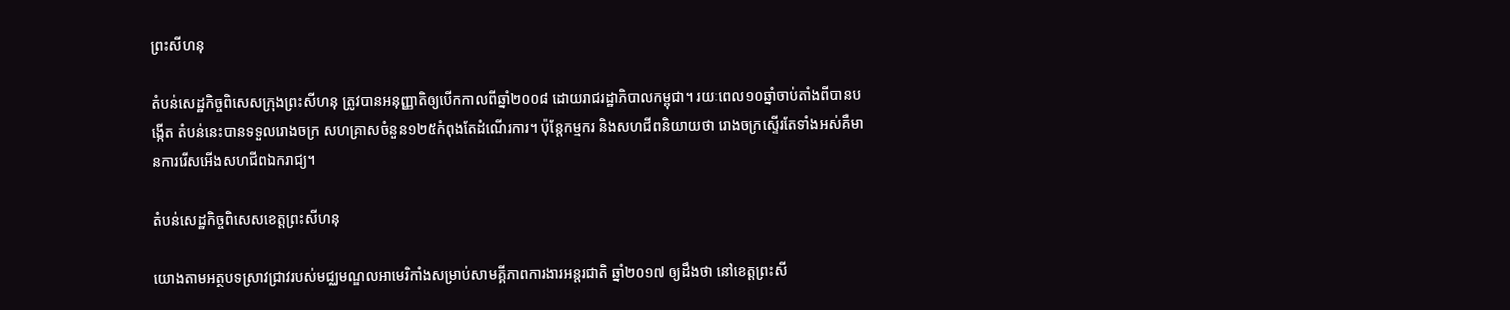ព្រះសីហនុ

តំបន់សេដ្ឋកិច្ចពិសេសក្រុងព្រះសីហនុ ត្រូវបានអនុញ្ញាតិឲ្យបើកកាលពីឆ្នាំ២០០៨ ដោយរាជរដ្ឋាភិបាលកម្ពុជា។ រយៈពេល១០ឆ្នាំចាប់តាំងពីបានបង្កើត តំបន់នេះបានទទួលរោងចក្រ សហគ្រាសចំនួន១២៥កំពុងតែដំណើរការ។ ប៉ុន្តែកម្មករ និងសហជីពនិយាយថា រោងចក្រស្ទើរតែទាំងអស់គឺមានការរើសអើងសហជីពឯករាជ្យ។

តំបន់សេដ្ឋកិច្ចពិសេសខេត្តព្រះសីហនុ

យោងតាមអត្ថបទស្រាវជ្រាវរបស់មជ្ឈមណ្ឌលអាមេរិកាំងសម្រាប់សាមគ្គីភាពការងារអន្តរជាតិ ឆ្នាំ២០១៧ ឲ្យដឹងថា នៅខេត្តព្រះសី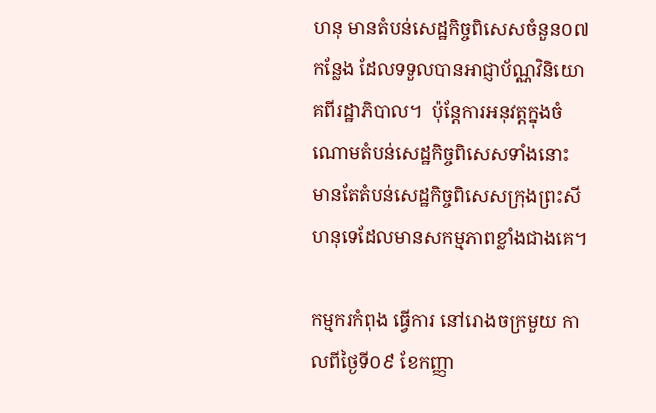ហនុ មានតំបន់សេដ្ឋកិច្ចពិសេសចំនួន០៧កន្លែង ដែលទទួលបានអាជ្ញាប័ណ្ណវិនិយោគពីរដ្ឋាភិបាល។  ប៉ុន្តែការអនុវត្តក្នុងចំណោមតំបន់សេដ្ឋកិច្ចពិសេសទាំងនោះ មានតែតំបន់សេដ្ឋកិច្ចពិសេសក្រុងព្រះសីហនុទេដែលមានសកម្មភាពខ្លាំងជាងគេ។

កម្មករកំពុង ធ្វើការ នៅរោងចក្រមួយ កាលពីថ្ងៃទី០៩ ខែកញ្ញា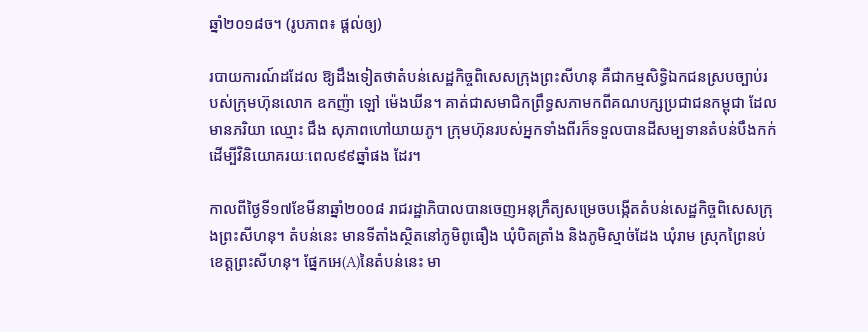ឆ្នាំ២០១៨ច។ (រូបភាព៖ ផ្ដល់ឲ្យ)

របាយការណ៍ដដែល ឱ្យដឹងទៀតថាតំបន់សេដ្ឋកិច្ចពិសេសក្រុងព្រះសីហនុ គឺជាកម្មសិទ្ធិឯកជនស្របច្បាប់របស់ក្រុមហ៊ុនលោក ឧកញ៉ា ឡៅ ម៉េងឃីន។ គាត់ជាសមាជិកព្រឹទ្ធសភាមកពីគណបក្សប្រជាជនកម្ពុជា ដែលមានភរិយា ឈ្មោះ ជឹង សុភាពហៅយាយភូ។ ក្រុមហ៊ុនរបស់អ្នកទាំងពីរក៏ទទួលបានដីសម្បទានតំបន់បឹងកក់ដើម្បីវិនិយោគរយៈពេល៩៩ឆ្នាំផង ដែរ។

កាលពីថ្ងៃទី១៧ខែមីនាឆ្នាំ២០០៨ រាជរដ្ឋាភិបាលបានចេញអនុក្រឹត្យសម្រេចបង្កើតតំបន់សេដ្ឋកិច្ចពិសេសក្រុងព្រះសីហនុ។ តំបន់នេះ មានទីតាំងស្ថិតនៅភូមិពូធឿង ឃុំបិតត្រាំង និងភូមិស្មាច់ដែង ឃុំរាម ស្រុកព្រៃនប់ ខេត្តព្រះសីហនុ។ ផ្នែកអេ(A)នៃតំបន់នេះ មា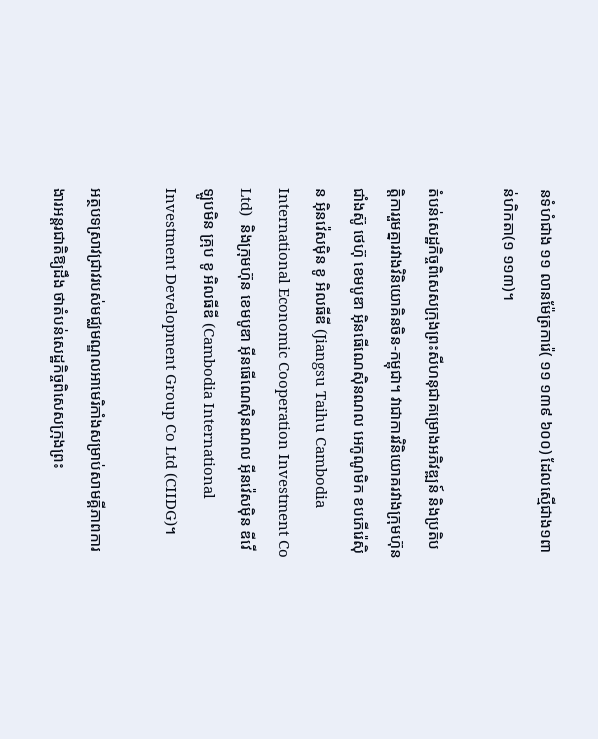នទំហំជាង ១១ លានម៉ែត្រការ៉េ( ១១ ១៣៩ ៦០០) ដែលស្មើជាង១ពាន់ហិកតា(១ ១១៣)។

តំបន់សេដ្ឋកិច្ចពិសេសក្រុងព្រះសីហនុជាគម្រោងអភិវឌ្ឍន៍ និងប្រតិបត្តិការរួមគ្នារវាងវិនិយោគិនចិន-កម្ពុជា។ វាជាការវិនិយោគរវាងក្រុមហ៊ុនជាំងស៊ូ ថេហ៊ុ ខេមបូឌា អ៊ិនធើណេស៊ិនណល អេកូណូមិក ខបភើរ៉េស៊ិន អ៊ិនវ៉េសម៉ិន ខូ អិលធីឌី (Jiangsu Taihu Cambodia International Economic Cooperation Investment Co Ltd)  និងក្រុមហ៊ុន ខេមបូឌា អ៊ីនធើណេស៊ិនណល អ៊ីនវ៉េសម៉ិន ឌីវើឡូបមិន គ្រុប ខូ អិលធីឌី (Cambodia International Investment Development Group Co Ltd (CIIDG)។

អត្ថបទស្រាវជ្រាវរបស់មជ្ឈមណ្ឌលអាមេរិកាំងសម្រាប់សាមគ្គីភាពការងារអន្តរជាតិឱ្យដឹង ថាតំបន់សេដ្ឋកិច្ចពិសេសក្រុងព្រះ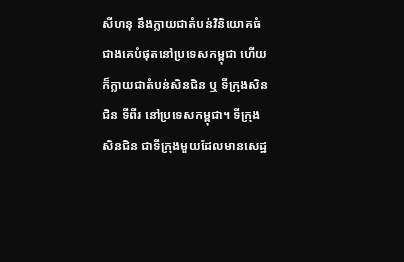សីហនុ នឹងក្លាយជាតំបន់វិនិយោគធំជាងគេបំផុតនៅប្រទេសកម្ពុជា ហើយក៏ក្លាយជាតំបន់សិនជិន ឬ ទីក្រុងសិនជិន ទីពីរ នៅប្រទេសកម្ពុជា។ ទីក្រុងសិនជិន ជាទីក្រុងមួយដែលមានសេដ្ឋ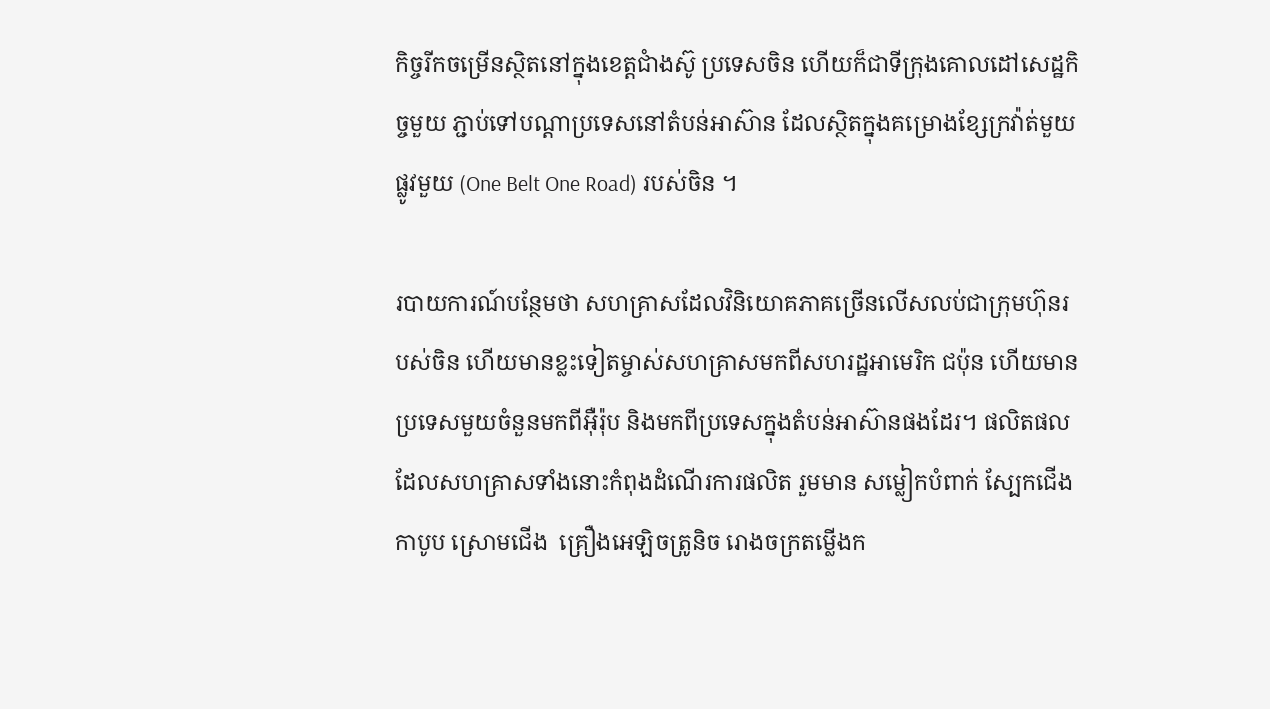កិច្ចរីកចម្រើនស្ថិតនៅក្នុងខេត្តជាំងស៊ូ ប្រទេសចិន ហើយក៏ជាទីក្រុងគោលដៅសេដ្ឋកិច្ចមួយ ភ្ជាប់ទៅបណ្តាប្រទេសនៅតំបន់អាស៊ាន ដែលស្ថិតក្នុងគម្រោងខ្សែក្រវ៉ាត់មួយផ្លូវមួយ (One Belt One Road) របស់ចិន ។

របាយការណ៍បន្ថែមថា សហគ្រាសដែលវិនិយោគភាគច្រើនលើសលប់ជាក្រុមហ៊ុនរបស់ចិន ហើយមានខ្លះទៀតម្ចាស់សហគ្រាសមកពីសហរដ្ឋអាមេរិក ជប៉ុន ហើយមានប្រទេសមួយចំនួនមកពីអ៊ឺរ៉ុប និងមកពីប្រទេសក្នុងតំបន់អាស៊ានផងដែរ។ ផលិតផលដែលសហគ្រាសទាំងនោះកំពុងដំណើរការផលិត រួមមាន សម្លៀកបំពាក់ ស្បែកជើង កាបូប ស្រោមជើង  គ្រឿងអេឡិចត្រូនិច រោងចក្រតម្លើងក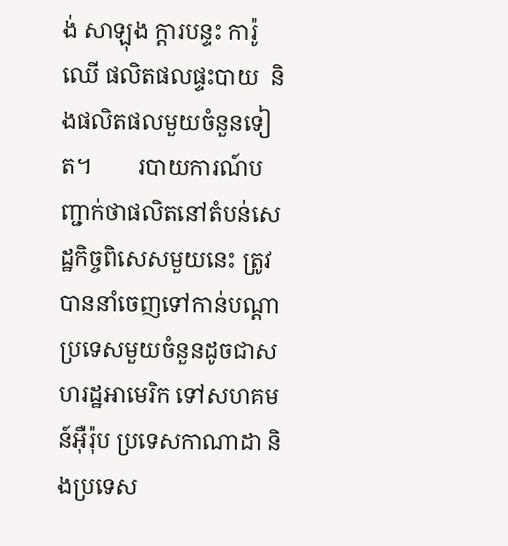ង់ សាឡុង ក្តារបន្ទះ ការ៉ូឈើ ផលិតផលផ្ទះបាយ  និងផលិតផលមួយចំនួនទៀត។        របាយការណ៍បញ្ជាក់ថាផលិតនៅតំបន់សេដ្ឋកិច្ចពិសេសមួយនេះ ត្រូវបាននាំចេញទៅកាន់បណ្តាប្រទេសមួយចំនួនដូចជាសហរដ្ឋអាមេរិក ទៅសហគមន៍អ៊ឺរ៉ុប ប្រទេសកាណាដា និងប្រទេស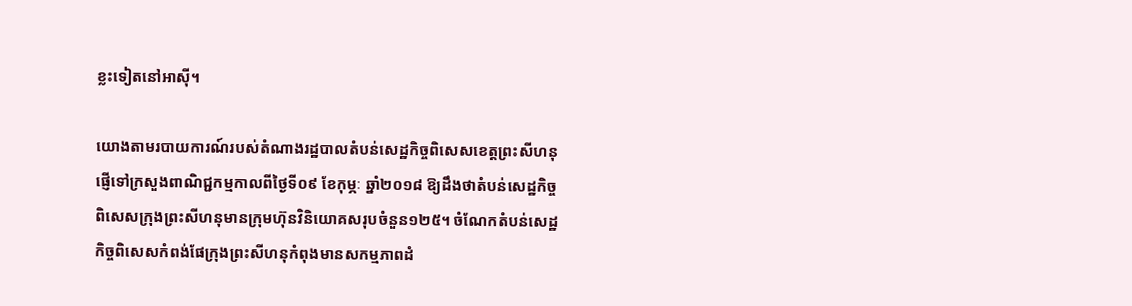ខ្លះទៀតនៅអាស៊ី។

យោងតាមរបាយការណ៍របស់តំណាងរដ្ឋបាលតំបន់សេដ្ឋកិច្ចពិសេសខេត្តព្រះសីហនុ ផ្ញើទៅក្រសួងពាណិជ្ជកម្មកាលពីថ្ងៃទី០៩ ខែកុម្ភៈ ឆ្នាំ២០១៨ ឱ្យដឹងថាតំបន់សេដ្ឋកិច្ចពិសេសក្រុងព្រះសីហនុមានក្រុមហ៊ុនវិនិយោគសរុបចំនួន១២៥។ ចំណែកតំបន់សេដ្ឋកិច្ចពិសេសកំពង់ផែក្រុងព្រះសីហនុកំពុងមានសកម្មភាពដំ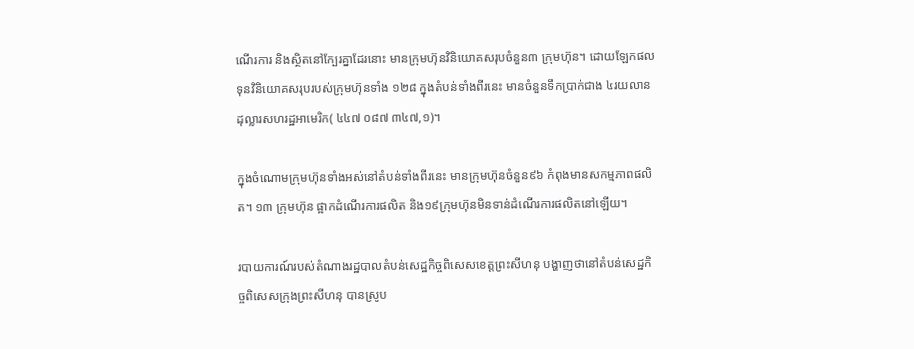ណើរការ និងស្ថិតនៅក្បែរគ្នាដែរនោះ មានក្រុមហ៊ុនវិនិយោគសរុបចំនួន៣ ក្រុមហ៊ុន។ ដោយឡែកផលទុនវិនិយោគសរុបរបស់ក្រុមហ៊ុនទាំង ១២៨ ក្នុងតំបន់ទាំងពីរនេះ មានចំនួនទឹកប្រាក់ជាង ៤រយលានដុល្លារសហរដ្ឋអាមេរិក( ៤៤៧ ០៨៧ ៣៤៧,១)។

ក្នុងចំណោមក្រុមហ៊ុនទាំងអស់នៅតំបន់ទាំងពីរនេះ មានក្រុមហ៊ុនចំនួន៩៦ កំពុងមានសកម្មភាពផលិត។ ១៣ ក្រុមហ៊ុន ផ្អាកដំណើរការផលិត និង១៩ក្រុមហ៊ុនមិនទាន់ដំណើរការផលិតនៅឡើយ។

របាយការណ៍របស់តំណាងរដ្ឋបាលតំបន់សេដ្ឋកិច្ចពិសេសខេត្តព្រះសីហនុ បង្ហាញថានៅតំបន់សេដ្ឋកិច្ចពិសេសក្រុងព្រះសីហនុ បានស្រូប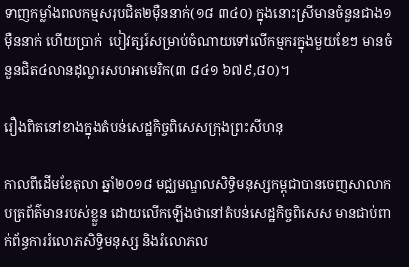ទាញកម្លាំងពលកម្មសរុបជិត២ម៉ឺននាក់(១៨ ៣៤០) ក្នុងនោះស្រីមានចំនួនជាង១ម៉ឺននាក់ ហើយប្រាក់  បៀវត្សរ៍សម្រាប់ចំណាយទៅលើកម្មករក្នុងមួយខែៗ មានចំនួនជិត៤លានដុល្លារសហអាមេរិក(៣ ៨៤១ ៦៧៩,៨០)។

រឿងពិតនៅខាងក្នុងតំបន់សេដ្ឋកិច្ចពិសេសក្រុងព្រះសីហនុ

កាលពីដើមខែតុលា ឆ្នាំ២០១៨ មជ្ឈមណ្ឌលសិទ្ធិមនុស្សកម្ពុជាបានចេញសាលាកបត្រព័ត៌មានរបស់ខ្លួន ដោយលើកឡើងថានៅតំបន់សេដ្ឋកិច្ចពិសេស មានជាប់ពាក់ព័ន្ធការរំលោភសិទ្ធិមនុស្ស និងរំលោភល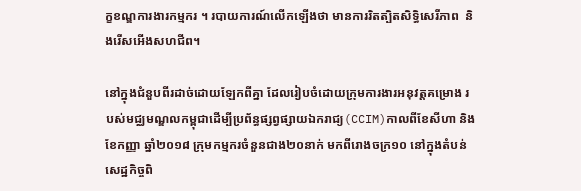ក្ខខណ្ឌការងារកម្មករ ។ របាយការណ៍លើកឡើងថា មានការរិតត្បិតសិទ្ធិសេរីភាព  និងរើសអើងសហជីព។

នៅក្នុងជំនួបពីរដាច់ដោយឡែកពីគ្នា ដែលរៀបចំដោយក្រុមការងារអនុវត្តគម្រោង របស់មជ្ឈមណ្ឌលកម្ពុជាដើម្បីប្រព័ន្ធផ្សព្វផ្សាយឯករាជ្យ(CCIM)កាលពីខែសីហា និងខែកញ្ញា ឆ្នាំ២០១៨ ក្រុមកម្មករចំនួនជាង២០នាក់ មកពីរោងចក្រ១០ នៅក្នុងតំបន់សេដ្ឋកិច្ចពិ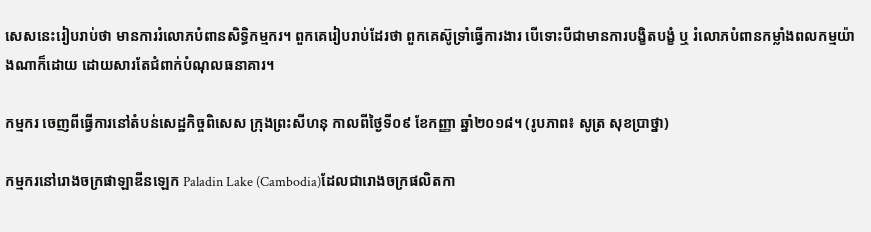សេសនេះរៀបរាប់ថា មានការរំលោភបំពានសិទ្ធិកម្មករ។ ពួកគេរៀបរាប់ដែរថា ពួកគេស៊ូទ្រាំធ្វើការងារ បើទោះបីជាមានការបង្ខិតបង្ខំ ឬ រំលោភបំពានកម្លាំងពលកម្មយ៉ាងណាក៏ដោយ ដោយសារតែជំពាក់បំណុលធនាគារ។

កម្មករ ចេញពីធ្វើការនៅតំបន់សេដ្ឋកិច្ចពិសេស ក្រុងព្រះសីហនុ កាលពីថ្ងៃទី០៩ ខែកញ្ញា ឆ្នាំ២០១៨។ (រូបភាព៖ សូត្រ សុខប្រាថ្នា)

កម្មករនៅរោងចក្រផាឡាឌីនឡេក Paladin Lake (Cambodia)ដែលជារោងចក្រផលិតកា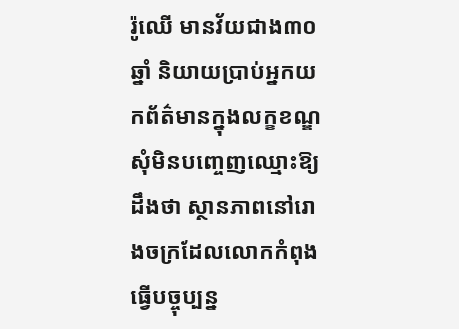រ៉ូឈើ មានវ័យជាង៣០ឆ្នាំ និយាយប្រាប់អ្នកយកព័ត៌មានក្នុងលក្ខខណ្ឌសុំមិនបញ្ចេញឈ្មោះឱ្យដឹងថា ស្ថានភាពនៅរោងចក្រដែលលោកកំពុងធ្វើបច្ចុប្បន្ន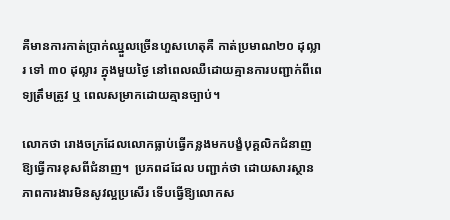គឺមានការកាត់ប្រាក់ឈ្នួលច្រើនហួសហេតុគឺ កាត់ប្រមាណ២០ ដុល្លារ ទៅ ៣០ ដុល្លារ ក្នុងមួយថ្ងៃ នៅពេលឈឺដោយគ្មានការបញ្ជាក់ពីពេទ្យត្រឹមត្រូវ ឬ ពេលសម្រាកដោយគ្មានច្បាប់។

លោកថា រោងចក្រដែលលោកធ្លាប់ធ្វើកន្លងមកបង្ខំបុគ្គលិកជំនាញ ឱ្យធ្វើការខុសពីជំនាញ។  ប្រភពដដែល បញ្ជាក់ថា ដោយសារស្ថានភាពការងារមិនសូវល្អប្រសើរ ទើបធ្វើឱ្យលោកស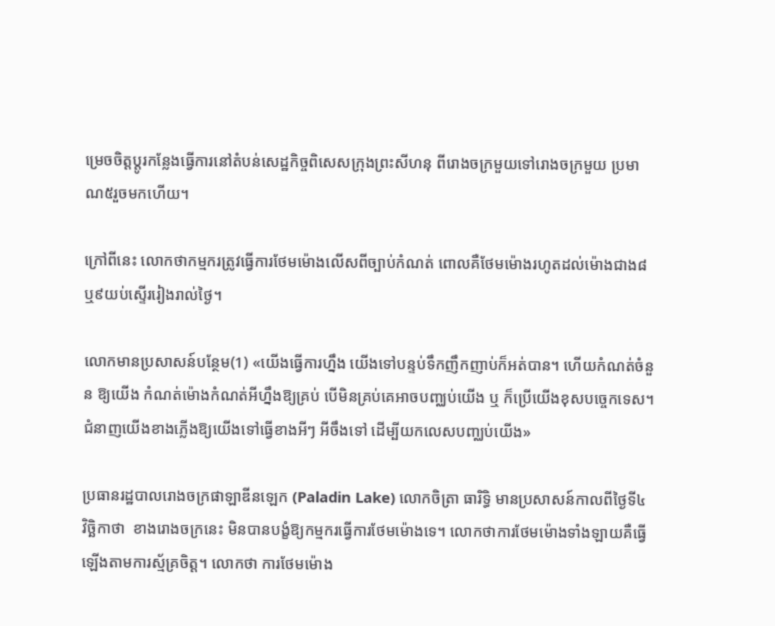ម្រេចចិត្តប្តូរកន្លែងធ្វើការនៅតំបន់សេដ្ឋកិច្ចពិសេសក្រុងព្រះសីហនុ ពីរោងចក្រមួយទៅរោងចក្រមួយ ប្រមាណ៥រួចមកហើយ។

ក្រៅពីនេះ លោកថាកម្មករត្រូវធ្វើការថែមម៉ោងលើសពីច្បាប់កំណត់ ពោលគឺថែមម៉ោងរហូតដល់ម៉ោងជាង៨ឬ៩យប់ស្ទើររៀងរាល់ថ្ងៃ។

លោកមានប្រសាសន៍បន្ថែម(1) «យើងធ្វើការហ្នឹង យើងទៅបន្ទប់ទឹកញឹកញាប់ក៏អត់បាន។ ហើយកំណត់ចំនួន ឱ្យយើង កំណត់ម៉ោងកំណត់អីហ្នឹងឱ្យគ្រប់ បើមិនគ្រប់គេអាចបញ្ឈប់យើង ឬ ក៏ប្រើយើងខុសបច្ចេកទេស។ ជំនាញយើងខាងភ្លើងឱ្យយើងទៅធ្វើខាងអីៗ អីចឹងទៅ ដើម្បីយកលេសបញ្ឈប់យើង»

ប្រធានរដ្ឋបាលរោងចក្រផាឡាឌីនឡេក (Paladin Lake) លោកចិត្រា ធារិទ្ធិ មានប្រសាសន៍កាលពីថ្ងៃទី៤ វិច្ឆិកាថា  ខាងរោងចក្រនេះ មិនបានបង្ខំឱ្យកម្មករធ្វើការថែមម៉ោងទេ។ លោកថាការថែមម៉ោងទាំងឡាយគឺធ្វើឡើងតាមការស្ម័គ្រចិត្ត។ លោកថា ការថែមម៉ោង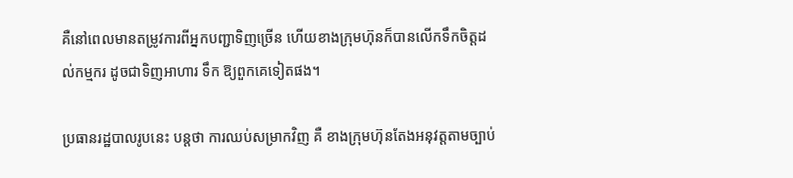គឺនៅពេលមានតម្រូវការពីអ្នកបញ្ជាទិញច្រើន ហើយខាងក្រុមហ៊ុនក៏បានលើកទឹកចិត្តដល់កម្មករ ដូចជាទិញអាហារ ទឹក ឱ្យពួកគេទៀតផង។

ប្រធានរដ្ឋបាលរូបនេះ បន្តថា ការឈប់សម្រាកវិញ គឺ ខាងក្រុមហ៊ុនតែងអនុវត្តតាមច្បាប់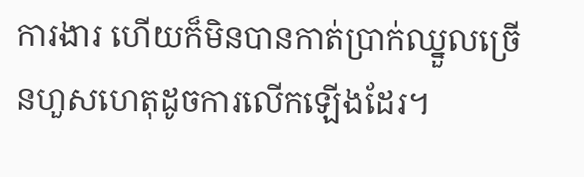ការងារ ហើយក៏មិនបានកាត់ប្រាក់ឈ្នួលច្រើនហួសហេតុដូចការលើកឡើងដែរ។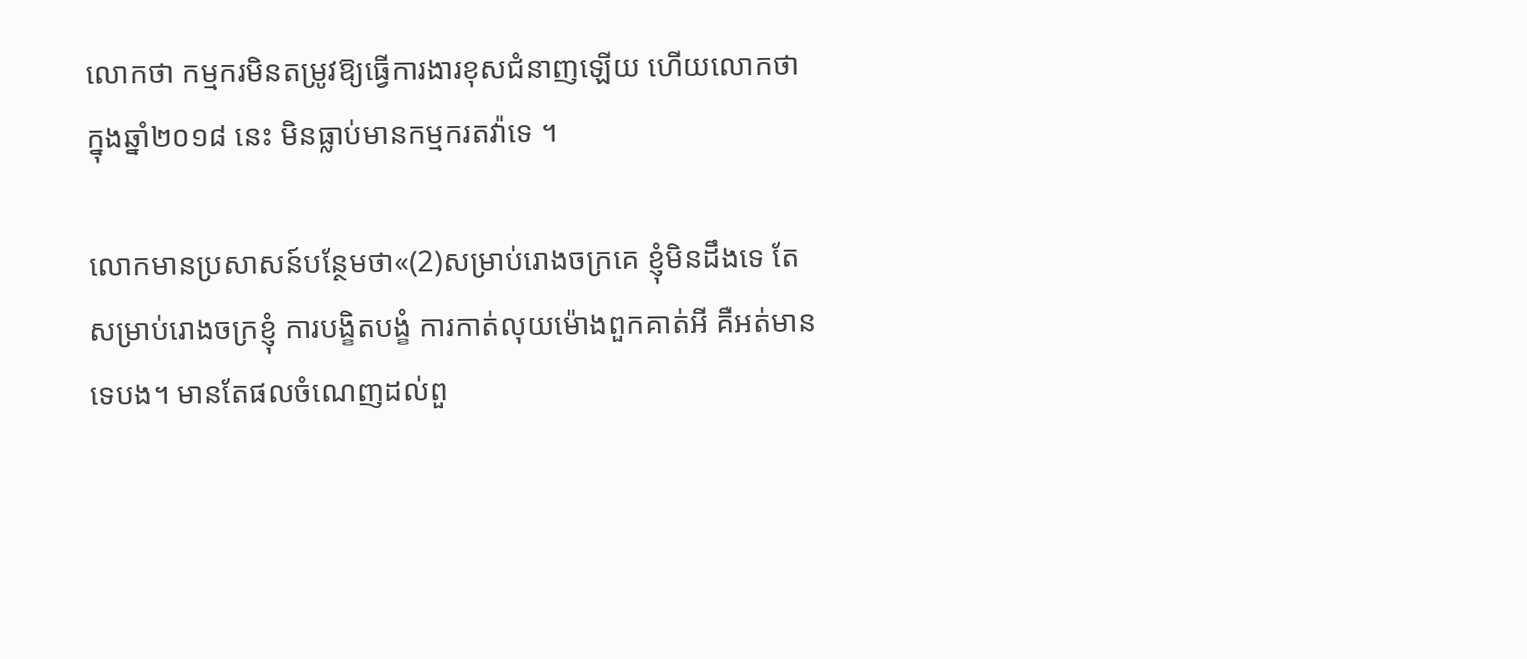លោកថា កម្មករមិនតម្រូវឱ្យធ្វើការងារខុសជំនាញឡើយ ហើយលោកថាក្នុងឆ្នាំ២០១៨ នេះ មិនធ្លាប់មានកម្មករតវ៉ាទេ ។

លោកមានប្រសាសន៍បន្ថែមថា«(2)សម្រាប់រោងចក្រគេ ខ្ញុំមិនដឹងទេ តែសម្រាប់រោងចក្រខ្ញុំ ការបង្ខិតបង្ខំ ការកាត់លុយម៉ោងពួកគាត់អី គឺអត់មានទេបង។ មានតែផលចំណេញដល់ពួ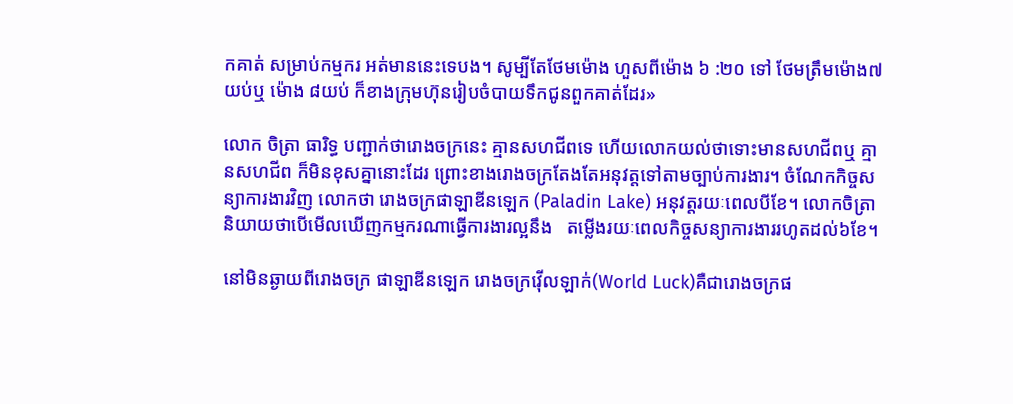កគាត់ សម្រាប់កម្មករ អត់មាននេះទេបង។ សូម្បីតែថែមម៉ោង ហួសពីម៉ោង ៦ :២០ ទៅ ថែមត្រឹមម៉ោង៧ យប់ឬ ម៉ោង ៨យប់ ក៏ខាងក្រុមហ៊ុនរៀបចំបាយទឹកជូនពួកគាត់ដែរ»

លោក ចិត្រា ធារិទ្ធ បញ្ជាក់ថារោងចក្រនេះ គ្មានសហជីពទេ ហើយលោកយល់ថាទោះមានសហជីពឬ គ្មានសហជីព ក៏មិនខុសគ្នានោះដែរ ព្រោះខាងរោងចក្រតែងតែអនុវត្តទៅតាមច្បាប់ការងារ។ ចំណែកកិច្ចសន្យាការងារវិញ លោកថា រោងចក្រផាឡាឌីនឡេក (Paladin Lake) អនុវត្តរយៈពេលបីខែ។ លោកចិត្រានិយាយថាបើមើលឃើញកម្មករណាធ្វើការងារល្អនឹង   តម្លើងរយៈពេលកិច្ចសន្យាការងាររហូតដល់៦ខែ។

នៅមិនឆ្ងាយពីរោងចក្រ ផាឡាឌីនឡេក រោងចក្រវ៉ើលឡាក់(World Luck)គឺជារោងចក្រផ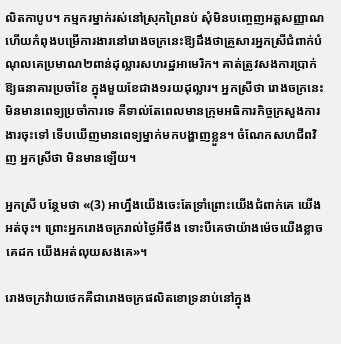លិតកាបូប។ កម្មករម្នាក់រស់នៅស្រុកព្រៃនប់ សុំមិនបញ្ចេញអត្តសញ្ញាណ ហើយកំពុងបម្រើការងារនៅរោងចក្រនេះឱ្យដឹងថាគ្រួសារអ្នកស្រីជំពាក់បំណុលគេប្រមាណ២ពាន់ដុល្លារសហរដ្ឋអាមេរិក។ គាត់ត្រូវសងការប្រាក់ឱ្យធនាគារប្រចាំខែ ក្នុងមួយខែជាង១រយដុល្លារ។ អ្នកស្រីថា រោងចក្រនេះ មិនមានពេទ្យប្រចាំការទេ គឺទាល់តែពេលមានក្រុមអធិការកិច្ចក្រសួងការងារចុះទៅ ទើបឃើញមានពេទ្យម្នាក់មកបង្ហាញខ្លួន។ ចំណែកសហជីពវិញ អ្នកស្រីថា មិនមានឡើយ។

អ្នកស្រី បន្ថែមថា «(3) អាហ្នឹងយើងចេះតែទ្រាំព្រោះយើងជំពាក់គេ យើងអត់ចុះ។ ព្រោះអ្នករោងចក្ររាល់ថ្ងៃអីចឹង ទោះបីគេថាយ៉ាងម៉េចយើងខ្លាចគេដក យើងអត់លុយសងគេ»។

រោងចក្រវ៉ាយថេកគឺជារោងចក្រផលិតខោទ្រនាប់នៅក្នុង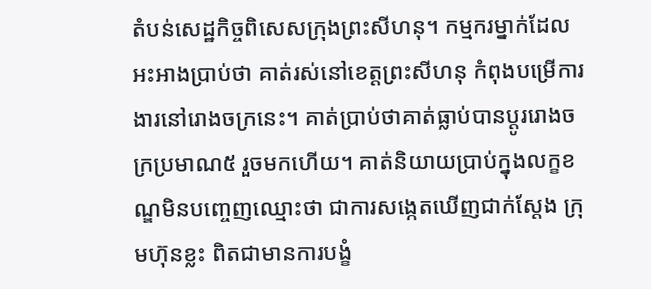តំបន់សេដ្ឋកិច្ចពិសេសក្រុងព្រះសីហនុ។ កម្មករម្នាក់ដែលអះអាងប្រាប់ថា គាត់រស់នៅខេត្តព្រះសីហនុ កំពុងបម្រើការងារនៅរោងចក្រនេះ។ គាត់ប្រាប់ថាគាត់ធ្លាប់បានប្តូររោងចក្រប្រមាណ៥ រួចមកហើយ។ គាត់និយាយប្រាប់ក្នុងលក្ខខណ្ឌមិនបញ្ចេញឈ្មោះថា ជាការសង្កេតឃើញជាក់ស្តែង ក្រុមហ៊ុនខ្លះ ពិតជាមានការបង្ខំ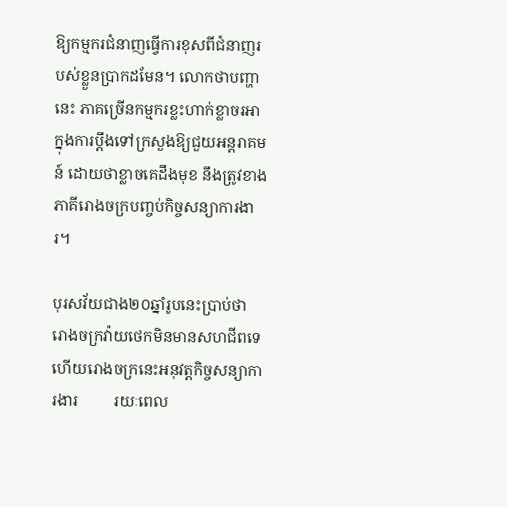ឱ្យកម្មករជំនាញធ្វើការខុសពីជំនាញរបស់ខ្លួនប្រាកដមែន។ លោកថាបញ្ហានេះ ភាគច្រើនកម្មករខ្លះហាក់ខ្លាចរអាក្នុងការប្តឹងទៅក្រសួងឱ្យជួយអន្តរាគមន៍ ដោយថាខ្លាចគេដឹងមុខ នឹងត្រូវខាងភាគីរោងចក្របញ្ចប់កិច្ចសន្យាការងារ។

បុរសវ័យជាង២០ឆ្នាំរូបនេះប្រាប់ថា រោងចក្រវ៉ាយថេកមិនមានសហជីពទេ ហើយរោងចក្រនេះអនុវត្តកិច្ចសន្យាការងារ         រយៈពេល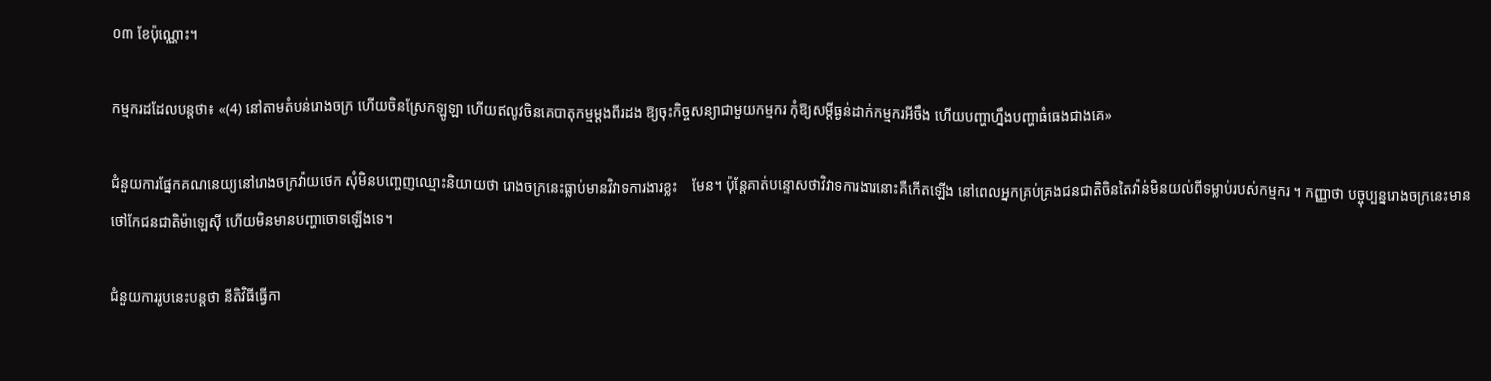០៣ ខែប៉ុណ្ណោះ។

កម្មករដដែលបន្តថា៖ «(4) នៅតាមតំបន់រោងចក្រ ហើយចិនស្រែកឡូឡា ហើយឥលូវចិនគេបាតុកម្មម្តងពីរដង ឱ្យចុះកិច្ចសន្យាជាមួយកម្មករ កុំឱ្យសម្តីធ្ងន់ដាក់កម្មករអីចឹង ហើយបញ្ហាហ្នឹងបញ្ហាធំធេងជាងគេ»

ជំនួយការផ្នែកគណនេយ្យនៅរោងចក្រវ៉ាយថេក សុំមិនបញ្ចេញឈ្មោះនិយាយថា រោងចក្រនេះធ្លាប់មានវិវាទការងារខ្លះ    មែន។ ប៉ុន្តែគាត់បន្ទោសថាវិវាទការងារនោះគឺកើតឡើង នៅពេលអ្នកគ្រប់គ្រងជនជាតិចិនតៃវ៉ាន់មិនយល់ពីទម្លាប់របស់កម្មករ ។ កញ្ញាថា បច្ចុប្បន្នរោងចក្រនេះមានថៅកែជនជាតិម៉ាឡេស៊ី ហើយមិនមានបញ្ហាចោទឡើងទេ។

ជំនួយការរូបនេះបន្តថា នីតិវិធីធ្វើកា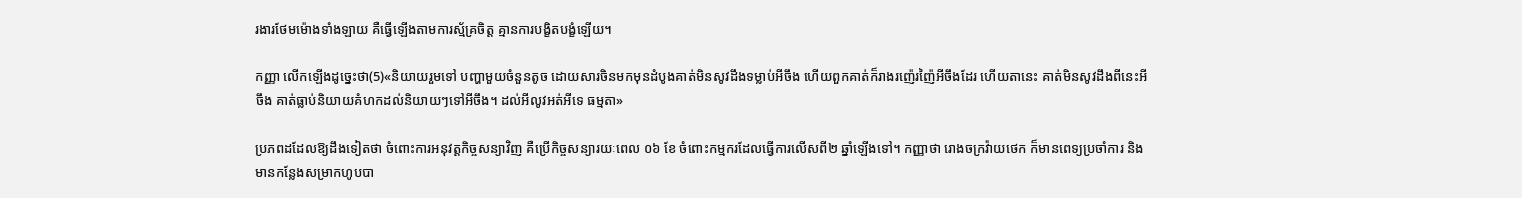រងារថែមម៉ោងទាំងឡាយ គឺធ្វើឡើងតាមការស្ម័គ្រចិត្ត គ្មានការបង្ខិតបង្ខំឡើយ។

កញ្ញា លើកឡើងដូច្នេះថា(5)«និយាយរួមទៅ បញ្ហាមួយចំនួនតូច ដោយសារចិនមកមុនដំបូងគាត់មិនសូវដឹងទម្លាប់អីចឹង ហើយពួកគាត់ក៏រាងរញ៉េរញ៉ៃអីចឹងដែរ ហើយតានេះ គាត់មិនសូវដឹងពីនេះអីចឹង គាត់ធ្លាប់និយាយគំហកដល់និយាយៗទៅអីចឹង។ ដល់អីលូវអត់អីទេ ធម្មតា»

ប្រភពដដែលឱ្យដឹងទៀតថា ចំពោះការអនុវត្តកិច្ចសន្យាវិញ គឺប្រើកិច្ចសន្យារយៈពេល ០៦ ខែ ចំពោះកម្មករដែលធ្វើការលើសពី២ ឆ្នាំឡើងទៅ។ កញ្ញាថា រោងចក្រវ៉ាយថេក ក៏មានពេទ្យប្រចាំការ និងមានកន្លែងសម្រាកហូបបា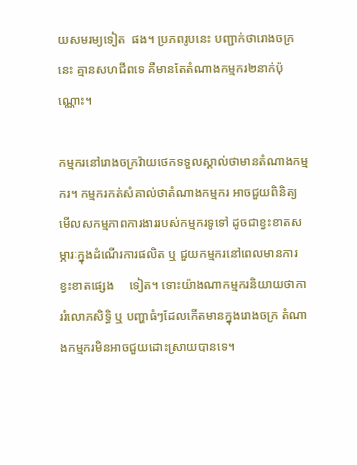យសមរម្យទៀត  ផង។ ប្រភពរូបនេះ បញ្ជាក់ថារោងចក្រនេះ គ្មានសហជីពទេ គឺមានតែតំណាងកម្មករ២នាក់ប៉ុណ្ណោះ។

កម្មករនៅរោងចក្រវ៉ាយថេកទទួលស្គាល់ថាមានតំណាងកម្មករ។ កម្មករកត់សំគាល់ថាតំណាងកម្មករ អាចជួយពិនិត្យមើលសកម្មភាពការងាររបស់កម្មករទូទៅ ដូចជាខ្វះខាតសម្ភារៈក្នុងដំណើរការផលិត ឬ ជួយកម្មករនៅពេលមានការខ្វះខាតផ្សេង     ទៀត។ ទោះយ៉ាងណាកម្មករនិយាយថាការរំលោភសិទ្ធិ ឬ បញ្ហាធំៗដែលកើតមានក្នុងរោងចក្រ តំណាងកម្មករមិនអាចជួយដោះស្រាយបានទេ។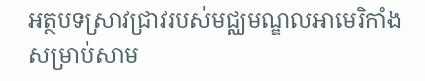អត្ថបទស្រាវជ្រាវរបស់មជ្ឈមណ្ឌលអាមេរិកាំងសម្រាប់សាម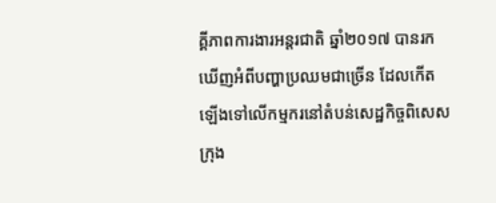គ្គីភាពការងារអន្តរជាតិ ឆ្នាំ២០១៧ បានរកឃើញអំពីបញ្ហាប្រឈមជាច្រើន ដែលកើតឡើងទៅលើកម្មករនៅតំបន់សេដ្ឋកិច្ចពិសេសក្រុង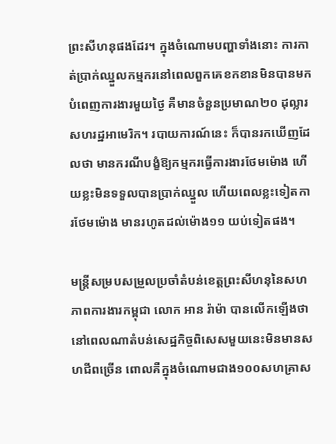ព្រះសីហនុផងដែរ។ ក្នុងចំណោមបញ្ហាទាំងនោះ ការកាត់ប្រាក់ឈ្នួលកម្មករនៅពេលពួកគេខកខានមិនបានមកបំពេញការងារមួយថ្ងៃ គឺមានចំនួនប្រមាណ២០ ដុល្លារសហរដ្ឋអាមេរិក។ របាយការណ៍នេះ ក៏បានរកឃើញដែលថា មានករណីបង្ខំឱ្យកម្មករធ្វើការងារថែមម៉ោង ហើយខ្លះមិនទទួលបានប្រាក់ឈ្នួល ហើយពេលខ្លះទៀតការថែមម៉ោង មានរហូតដល់ម៉ោង១១ យប់ទៀតផង។

មន្ត្រីសម្របសម្រួលប្រចាំតំបន់ខេត្តព្រះសីហនុនៃសហភាពការងារកម្ពុជា លោក អាន រ៉ាម៉ា បានលើកឡើងថានៅពេលណាតំបន់សេដ្ឋកិច្ចពិសេសមួយនេះមិនមានសហជីពច្រើន ពោលគឺក្នុងចំណោមជាង១០០សហគ្រាស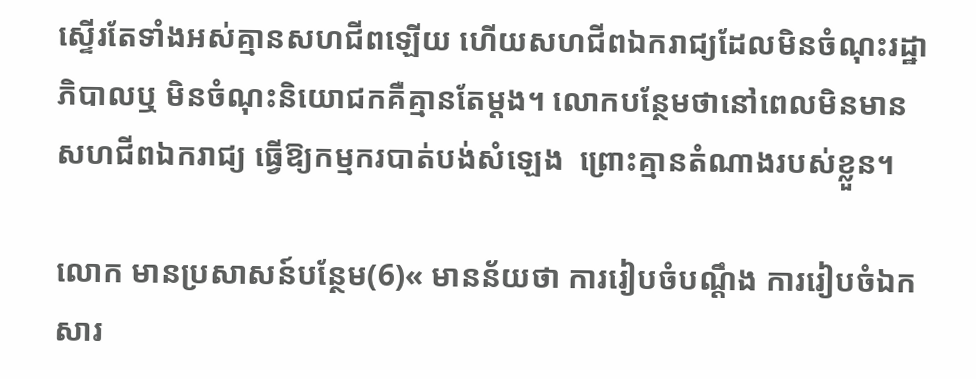ស្ទើរតែទាំងអស់គ្មានសហជីពឡើយ ហើយសហជីពឯករាជ្យដែលមិនចំណុះរដ្ឋាភិបាលឬ មិនចំណុះនិយោជកគឺគ្មានតែម្តង។ លោកបន្ថែមថានៅពេលមិនមានសហជីពឯករាជ្យ ធ្វើឱ្យកម្មករបាត់បង់សំឡេង  ព្រោះគ្មានតំណាងរបស់ខ្លួន។

លោក មានប្រសាសន៍បន្ថែម(6)« មានន័យថា ការរៀបចំបណ្តឹង ការរៀបចំឯកសារ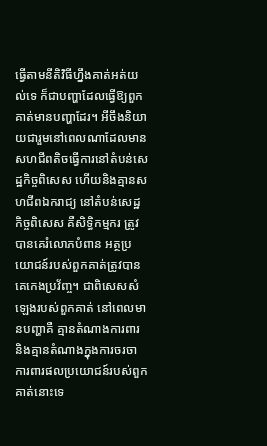ធ្វើតាមនីតិវិធីហ្នឹងគាត់អត់យល់ទេ ក៏ជាបញ្ហាដែលធ្វើឱ្យពួកគាត់មានបញ្ហាដែរ។ អីចឹងនិយាយជារួមនៅពេលណាដែលមានសហជីពតិចធ្វើការនៅតំបន់សេដ្ឋកិច្ចពិសេស ហើយនិងគ្មានសហជីពឯករាជ្យ នៅតំបន់សេដ្ឋកិច្ចពិសេស គឺសិទ្ធិកម្មករ ត្រូវបានគេរំលោភបំពាន អត្ថប្រយោជន៍របស់ពួកគាត់ត្រូវបានគេកេងប្រវ័ញ្ច។ ជាពិសេសសំឡេងរបស់ពួកគាត់ នៅពេលមានបញ្ហាគឺ គ្មានតំណាងការពារ និងគ្មានតំណាងក្នុងការចរចាការពារផលប្រយោជន៍របស់ពួកគាត់នោះទេ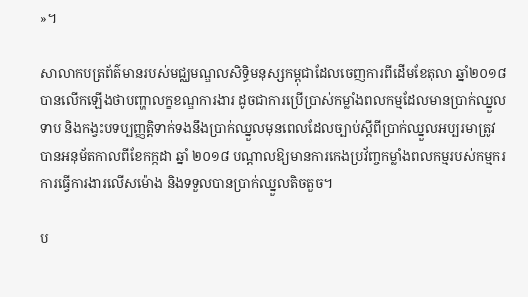»។

សាលាកបត្រព័ត៌មានរបស់មជ្ឈមណ្ឌលសិទ្ធិមនុស្សកម្ពុជាដែលចេញការពីដើមខែតុលា ឆ្នាំ២០១៨ បានលើកឡើងថាបញ្ហាលក្ខខណ្ឌការងារ ដូចជាការប្រើប្រាស់កម្លាំងពលកម្មដែលមានប្រាក់ឈ្នួលទាប និងកង្វះបទប្បញ្ញត្តិទាក់ទងនឹងប្រាក់ឈ្នួលមុនពេលដែលច្បាប់ស្តីពីប្រាក់ឈ្នួលអប្បរមាត្រូវបានអនុម័តកាលពីខែកក្កដា ឆ្នាំ ២០១៨ បណ្តាលឱ្យមានការកេងប្រវ័ញ្ចកម្លាំងពលកម្មរបស់កម្មករ ការធ្វើការងារលើសម៉ោង និងទទួលបានប្រាក់ឈ្នួលតិចតួច។

ប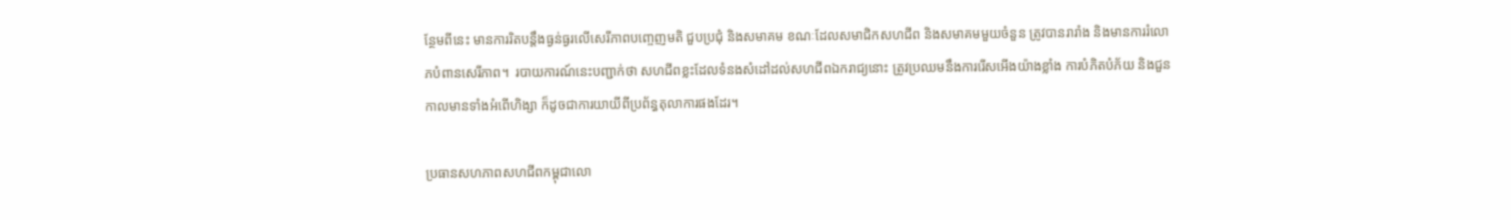ន្ថែមពីនេះ មានការរិតបន្តឹងធ្ងន់ធ្ងរលើសេរីភាពបញ្ចេញមតិ ជួបប្រជុំ និងសមាគម ខណៈដែលសមាជិកសហជីព និងសមាគមមួយចំនួន ត្រូវបានរារាំង និងមានការរំលោភបំពានសេរីភាព។  របាយការណ៍នេះបញ្ជាក់ថា សហជីពខ្លះដែលទំនងសំដៅដល់សហជីពឯករាជ្យនោះ ត្រូវប្រឈមនឹងការរើសអើងយ៉ាងខ្លាំង ការបំភិតបំភ័យ និងជួនកាលមានទាំងអំពើហិង្សា ក៏ដូចជាការយាយីពីប្រព័ន្ធតុលាការផងដែរ។

ប្រធានសហភាពសហជីពកម្ពុជាលោ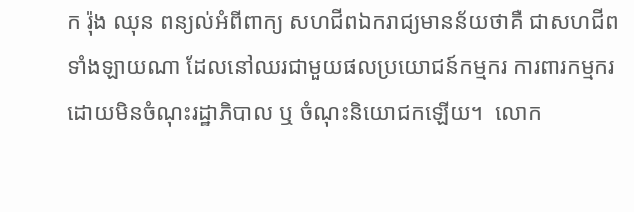ក រ៉ុង ឈុន ពន្យល់អំពីពាក្យ សហជីពឯករាជ្យមានន័យថាគឺ ជាសហជីពទាំងឡាយណា ដែលនៅឈរជាមួយផលប្រយោជន៍កម្មករ ការពារកម្មករ ដោយមិនចំណុះរដ្ឋាភិបាល ឬ ចំណុះនិយោជកឡើយ។  លោក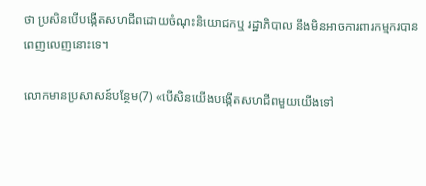ថា ប្រសិនបើបង្កើតសហជីពដោយចំណុះនិយោជកឬ រដ្ឋាភិបាល នឹងមិនអាចការពារកម្មករបានពេញលេញនោះទេ។

លោកមានប្រសាសន៍បន្ថែម(7) «បើសិនយើងបង្កើតសហជីពមួយយើងទៅ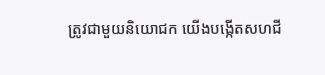ត្រូវជាមួយនិយោជក យើងបង្កើតសហជី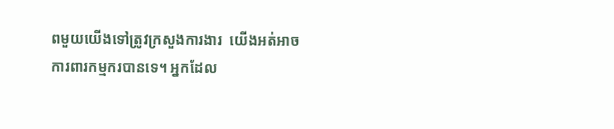ពមួយយើងទៅត្រូវក្រសួងការងារ  យើងអត់អាចការពារកម្មករបានទេ។ អ្នកដែល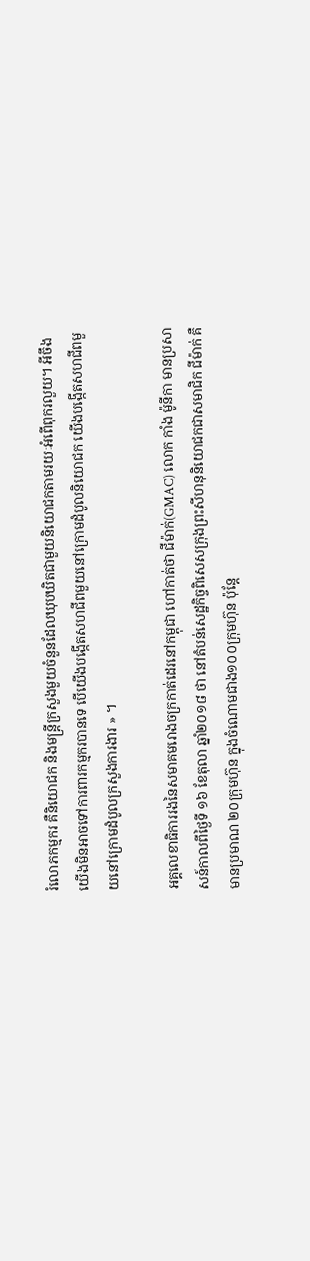រំលោភកម្មករ គឺនិយោជក និងមន្ត្រីក្រសួងមួយចំនួនដែលឃុបឃិតជាមួយនិយោជកតាមរយៈអំពើពុករលួយ។ អីចឹងយើងមិនអាចទៅការពារកម្មករបានទេ បើយើងបង្កើតសហជីពមួយនៅក្រោមដំបូលនិយោជក យើងបង្កើតសហជីពមួយនៅក្រោមដំបូលក្រសួងការងារ » ។

អគ្គលេខាធិការរងនៃសមាគមរោងចក្រកាត់ដេរនៅកម្ពុជា ហៅកាត់ថា ជីម៉ាក់(GMAC) លោក កាំង ម៉ូនីកា មានប្រសាសន៍កាលពីថ្ងៃទី ១៦ ខែតុលា ឆ្នាំ២០១៨ ថា នៅតំបន់សេដ្ឋកិច្ចពិសេសក្រុងព្រះសីហនុនិយោជកជាសមាជិក ជីម៉ាក់ គឺ មានប្រមាណ ២០ក្រុមហ៊ុន ក្នុងចំណោមជាង១០០ក្រុមហ៊ុន ប៉ុន្តែ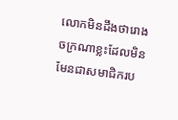លោកមិនដឹងថារោងចក្រណាខ្លះដែលមិនមែនជាសមាជិករប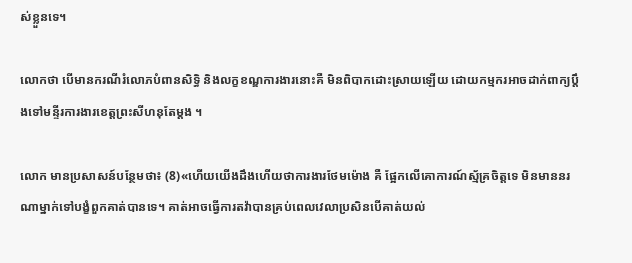ស់ខ្លួនទេ។

លោកថា បើមានករណីរំលោភបំពានសិទ្ធិ និងលក្ខខណ្ឌការងារនោះគឺ មិនពិបាកដោះស្រាយឡើយ ដោយកម្មករអាចដាក់ពាក្យប្តឹងទៅមន្ទីរការងារខេត្តព្រះសីហនុតែម្តង ។

លោក មានប្រសាសន៍បន្ថែមថា៖ (8)«ហើយយើងដឹងហើយថាការងារថែមម៉ោង គឺ ផ្អែកលើគោការណ៍ស្ម័គ្រចិត្តទេ មិនមាននរណាម្នាក់ទៅបង្ខំពួកគាត់បានទេ។ គាត់អាចធ្វើការតវ៉ាបានគ្រប់ពេលវេលាប្រសិនបើគាត់យល់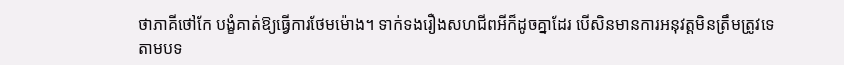ថាភាគីថៅកែ បង្ខំគាត់ឱ្យធ្វើការថែមម៉ោង។ ទាក់ទងរឿងសហជីពអីក៏ដូចគ្នាដែរ បើសិនមានការអនុវត្តមិនត្រឹមត្រូវទេ តាមបទ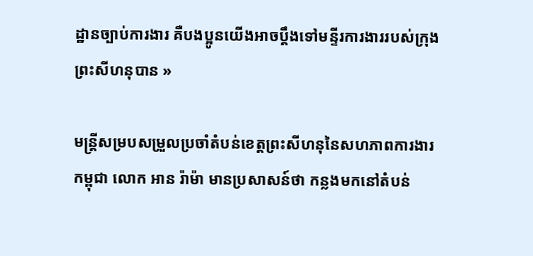ដ្ឋានច្បាប់ការងារ គឺបងប្អូនយើងអាចប្តឹងទៅមន្ទីរការងាររបស់ក្រុងព្រះសីហនុបាន »

មន្ត្រីសម្របសម្រួលប្រចាំតំបន់ខេត្តព្រះសីហនុនៃសហភាពការងារកម្ពុជា លោក អាន រ៉ាម៉ា មានប្រសាសន៍ថា កន្លងមកនៅតំបន់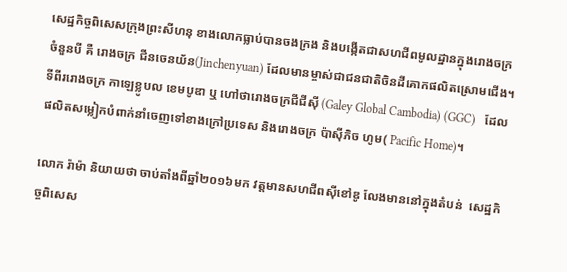សេដ្ឋកិច្ចពិសេសក្រុងព្រះសីហនុ ខាងលោកធ្លាប់បានចងក្រង និងបង្កើតជាសហជីពមូលដ្ឋានក្នុងរោងចក្រចំនួនបី គឺ រោងចក្រ ជីនចេនយ័ន(Jinchenyuan) ដែលមានម្ចាស់ជាជនជាតិចិនដីគោកផលិតស្រោមជើង។ ទីពីររោងចក្រ កាឡេខ្លូបល ខេមបូឌា ឬ ហៅថារោងចក្រជីជីស៊ី (Galey Global Cambodia) (GGC)   ដែលផលិតសម្លៀកបំពាក់នាំចេញទៅខាងក្រៅប្រទេស និងរោងចក្រ ប៉ាស៊ីភិច ហូម( Pacific Home)។

លោក រ៉ាម៉ា និយាយថា ចាប់តាំងពីឆ្នាំ២០១៦មក វត្តមានសហជីពស៊ីខៅឌូ លែងមាននៅក្នុងតំបន់  សេដ្ឋកិច្ចពិសេស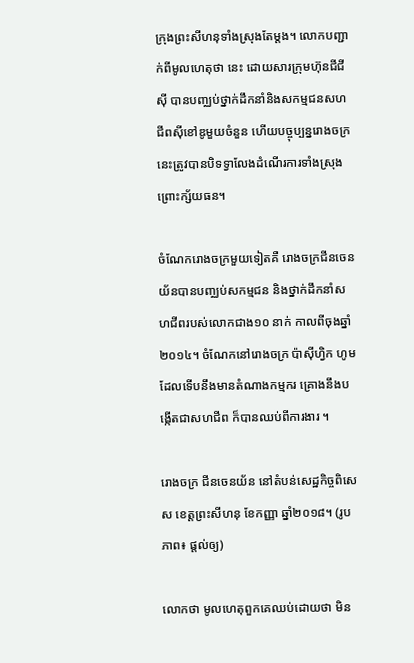ក្រុងព្រះសីហនុទាំងស្រុងតែម្តង។ លោកបញ្ជាក់ពីមូលហេតុថា នេះ ដោយសារក្រុមហ៊ុនជីជីស៊ី បានបញ្ឈប់ថ្នាក់ដឹកនាំនិងសកម្មជនសហជីពស៊ីខៅឌូមួយចំនួន ហើយបច្ចុប្បន្នរោងចក្រនេះត្រូវបានបិទទ្វាលែងដំណើរការទាំងស្រុង ព្រោះក្ស័យធន។

ចំណែករោងចក្រមួយទៀតគឺ រោងចក្រជីនចេនយ័នបានបញ្ឈប់សកម្មជន និងថ្នាក់ដឹកនាំសហជីពរបស់លោកជាង១០ នាក់ កាលពីចុងឆ្នាំ២០១៤។ ចំណែកនៅរោងចក្រ ប៉ាស៊ីហ្វិក ហូម ដែលទើបនឹងមានតំណាងកម្មករ គ្រោងនឹងបង្កើតជាសហជីព ក៏បានឈប់ពីការងារ ។

រោងចក្រ ជីនចេនយ័ន នៅតំបន់សេដ្ឋកិច្ចពិសេស ខេត្តព្រះសីហនុ ខែកញ្ញា ឆ្នាំ២០១៨។ (រូបភាព៖ ផ្ដល់ឲ្យ)

លោកថា មូលហេតុពួកគេឈប់ដោយថា មិន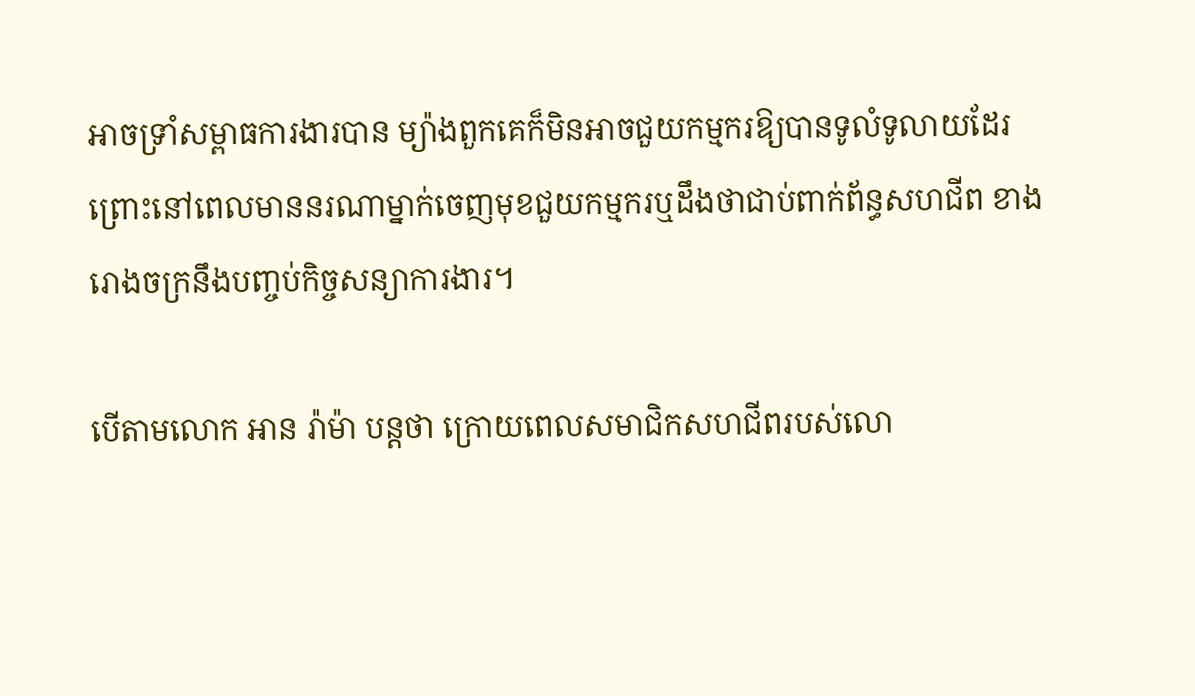អាចទ្រាំសម្ពាធការងារបាន ម្យ៉ាងពួកគេក៏មិនអាចជួយកម្មករឱ្យបានទូលំទូលាយដែរ ព្រោះនៅពេលមាននរណាម្នាក់ចេញមុខជួយកម្មករឬដឹងថាជាប់ពាក់ព័ន្ធសហជីព ខាងរោងចក្រនឹងបញ្ចប់កិច្ចសន្យាការងារ។

បើតាមលោក អាន រ៉ាម៉ា បន្តថា ក្រោយពេលសមាជិកសហជីពរបស់លោ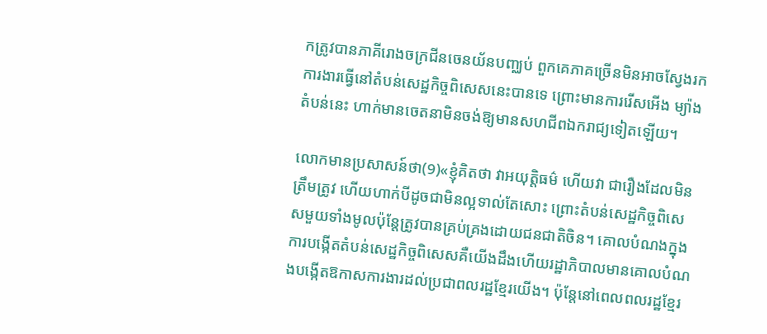កត្រូវបានភាគីរោងចក្រជីនចេនយ័នបញ្ឈប់ ពួកគេភាគច្រើនមិនអាចស្វែងរកការងារធ្វើនៅតំបន់សេដ្ឋកិច្ចពិសេសនេះបានទេ ព្រោះមានការរើសអើង ម្យ៉ាងតំបន់នេះ ហាក់មានចេតនាមិនចង់ឱ្យមានសហជីពឯករាជ្យទៀតឡើយ។

លោកមានប្រសាសន៍ថា(9)«ខ្ញុំគិតថា វាអយុត្តិធម៌ ហើយវា ជារឿងដែលមិនត្រឹមត្រូវ ហើយហាក់បីដូចជាមិនល្អទាល់តែសោះ ព្រោះតំបន់សេដ្ឋកិច្ចពិសេសមួយទាំងមូលប៉ុន្តែត្រូវបានគ្រប់គ្រងដោយជនជាតិចិន។ គោលបំណងក្នុងការបង្កើតតំបន់សេដ្ឋកិច្ចពិសេសគឺយើងដឹងហើយរដ្ឋាភិបាលមានគោលបំណងបង្កើតឱកាសការងារដល់ប្រជាពលរដ្ឋខ្មែរយើង។ ប៉ុន្តែនៅពេលពលរដ្ឋខ្មែរ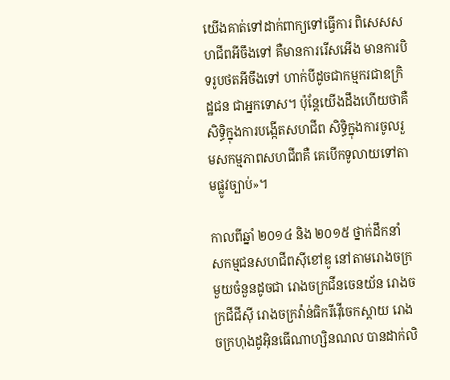យើងគាត់ទៅដាក់ពាក្យទៅធ្វើការ ពិសេសសហជីពអីចឹងទៅ គឺមានការរើសអើង មានការបិទរូបថតអីចឹងទៅ ហាក់បីដូចជាកម្មករជាឧក្រិដ្ឋជន ជាអ្នកទោស។ ប៉ុន្តែយើងដឹងហើយថាគឺសិទ្ធិក្នុងការបង្កើតសហជីព សិទ្ធិក្នុងការចូលរួមសកម្មភាពសហជីពគឺ គេបើកទូលាយទៅតាមផ្លូវច្បាប់»។

កាលពីឆ្នាំ ២០១៤ និង ២០១៥ ថ្នាក់ដឹកនាំ សកម្មជនសហជីពស៊ីខៅឌូ នៅតាមរោងចក្រមួយចំនួនដូចជា រោងចក្រជីនចេនយ័ន រោងចក្រជីជីស៊ី រោងចក្រវ៉ាន់ធិករីវ៉ើចេកស្តាយ រោងចក្រហុងដូអ៊ិនធើណាហ្សិនណល បានដាក់លិ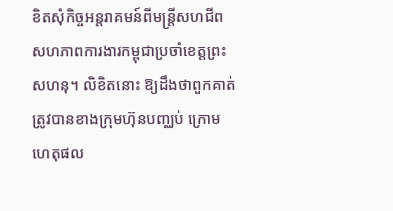ខិតសុំកិច្ចអន្តរាគមន៍ពីមន្ត្រីសហជីពសហភាពការងារកម្ពុជាប្រចាំខេត្តព្រះសហនុ។ លិខិតនោះ ឱ្យដឹងថាពួកគាត់ត្រូវបានខាងក្រុមហ៊ុនបញ្ឈប់ ក្រោមហេតុផល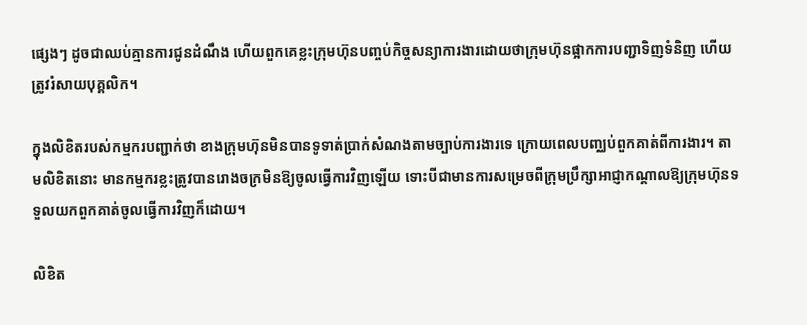ផ្សេងៗ ដូចជាឈប់គ្មានការជូនដំណឹង ហើយពួកគេខ្លះក្រុមហ៊ុនបញ្ចប់កិច្ចសន្យាការងារដោយថាក្រុមហ៊ុនផ្អាកការបញ្ជាទិញទំនិញ ហើយត្រូវរំសាយបុគ្គលិក។

ក្នុងលិខិតរបស់កម្មករបញ្ជាក់ថា ខាងក្រុមហ៊ុនមិនបានទូទាត់ប្រាក់សំណងតាមច្បាប់ការងារទេ ក្រោយពេលបញ្ឈប់ពួកគាត់ពីការងារ។ តាមលិខិតនោះ មានកម្មករខ្លះត្រូវបានរោងចក្រមិនឱ្យចូលធ្វើការវិញឡើយ ទោះបីជាមានការសម្រេចពីក្រុមប្រឹក្សាអាជ្ញាកណ្តាលឱ្យក្រុមហ៊ុនទទួលយកពួកគាត់ចូលធ្វើការវិញក៏ដោយ។

លិខិត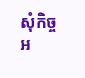សុំកិច្ចអ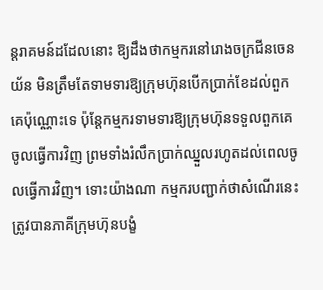ន្តរាគមន៍ដដែលនោះ ឱ្យដឹងថាកម្មករនៅរោងចក្រជីនចេនយ័ន មិនត្រឹមតែទាមទារឱ្យក្រុមហ៊ុនបើកប្រាក់ខែដល់ពួកគេប៉ុណ្ណោះទេ ប៉ុន្តែកម្មករទាមទារឱ្យក្រុមហ៊ុនទទួលពួកគេចូលធ្វើការវិញ ព្រមទាំងរំលឹកប្រាក់ឈ្នួលរហូតដល់ពេលចូលធ្វើការវិញ។ ទោះយ៉ាងណា កម្មករបញ្ជាក់ថាសំណើរនេះត្រូវបានភាគីក្រុមហ៊ុនបង្ខំ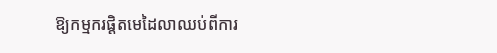ឱ្យកម្មករផ្តិតមេដៃលាឈប់ពីការ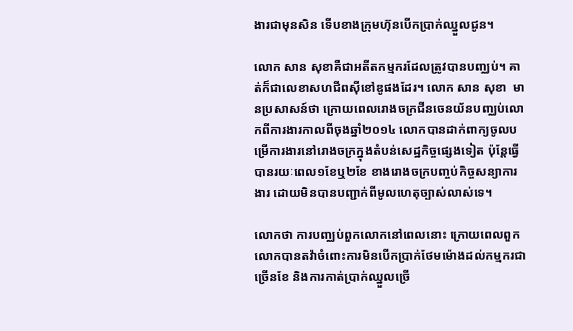ងារជាមុនសិន ទើបខាងក្រុមហ៊ុនបើកប្រាក់ឈ្នួលជូន។

លោក សាន សុខាគឺជាអតីតកម្មករដែលត្រូវបានបញ្ឈប់។ គាត់ក៏ជាលេខាសហជីពស៊ីខៅឌូផងដែរ។ លោក សាន សុខា  មានប្រសាសន៍ថា ក្រោយពេលរោងចក្រជីនចេនយ័នបញ្ឈប់លោកពីការងារកាលពីចុងឆ្នាំ២០១៤ លោកបានដាក់ពាក្យចូលបម្រើការងារនៅរោងចក្រក្នុងតំបន់សេដ្ឋកិច្ចផ្សេងទៀត ប៉ុន្តែធ្វើបានរយៈពេល១ខែឬ២ខែ ខាងរោងចក្របញ្ចប់កិច្ចសន្យាការងារ ដោយមិនបានបញ្ជាក់ពីមូលហេតុច្បាស់លាស់ទេ។

លោកថា ការបញ្ឈប់ពួកលោកនៅពេលនោះ ក្រោយពេលពួកលោកបានតវ៉ាចំពោះការមិនបើកប្រាក់ថែមម៉ោងដល់កម្មករជាច្រើនខែ និងការកាត់ប្រាក់ឈ្នួលច្រើ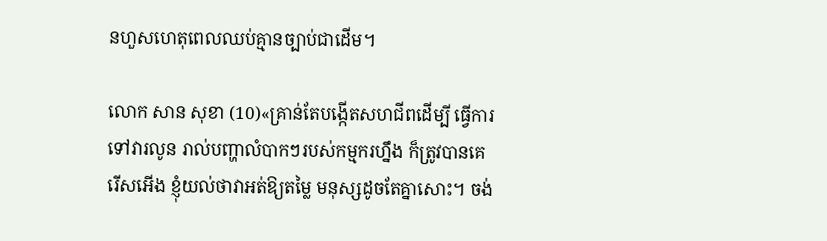នហួសហេតុពេលឈប់គ្មានច្បាប់ជាដើម។

លោក សាន សុខា (10)«គ្រាន់តែបង្កើតសហជីពដើម្បី ធ្វើការទៅវារលូន រាល់បញ្ហាលំបាកៗរបស់កម្មករហ្នឹង ក៏ត្រូវបានគេរើសអើង ខ្ញុំយល់ថាវាអត់ឱ្យតម្លៃ មនុស្សដូចតែគ្នាសោះ។ ចង់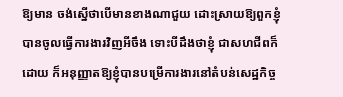ឱ្យមាន ចង់ស្នើថាបើមានខាងណាជួយ ដោះស្រាយឱ្យពួកខ្ញុំបានចូលធ្វើការងារវិញអីចឹង ទោះបីដឹងថាខ្ញុំ ជាសហជីពក៏ដោយ ក៏អនុញ្ញាតឱ្យខ្ញុំបានបម្រើការងារនៅតំបន់សេដ្ឋកិច្ច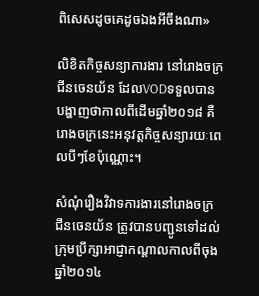ពិសេសដូចគេដូចឯងអីចឹងណា»

លិខិតកិច្ចសន្យាការងារ នៅរោងចក្រជីនចេនយ័ន ដែលVODទទួលបាន បង្ហាញថាកាលពីដើមឆ្នាំ២០១៨ គឺរោងចក្រនេះអនុវត្តកិច្ចសន្យារយៈពេលបីៗខែប៉ុណ្ណោះ។

សំណុំរឿងវិវាទការងារនៅរោងចក្រជីនចេនយ័ន ត្រូវបានបញ្ជូនទៅដល់ក្រុមប្រឹក្សាអាជ្ញាកណ្តាលកាលពីចុងឆ្នាំ២០១៤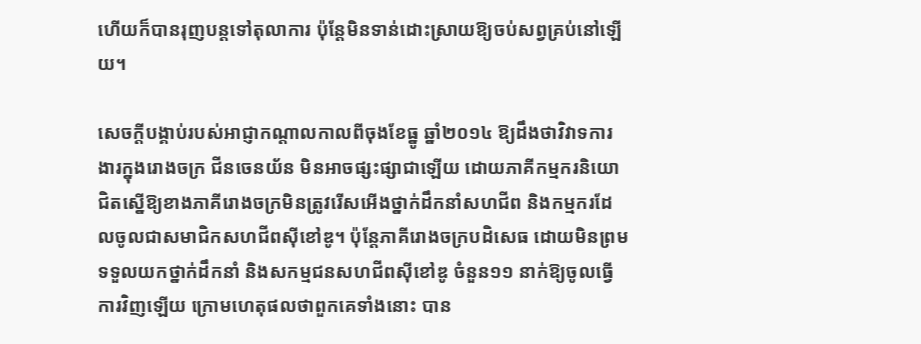ហើយក៏បានរុញបន្តទៅតុលាការ ប៉ុន្តែមិនទាន់ដោះស្រាយឱ្យចប់សព្វគ្រប់នៅឡើយ។

សេចក្តីបង្គាប់របស់អាជ្ញាកណ្តាលកាលពីចុងខែធ្នូ ឆ្នាំ២០១៤ ឱ្យដឹងថាវិវាទការងារក្នុងរោងចក្រ ជីនចេនយ័ន មិនអាចផ្សះផ្សាជាឡើយ ដោយភាគីកម្មករនិយោជិតស្នើឱ្យខាងភាគីរោងចក្រមិនត្រូវរើសអើងថ្នាក់ដឹកនាំសហជីព និងកម្មករដែលចូលជាសមាជិកសហជីពស៊ីខៅឌូ។ ប៉ុន្តែភាគីរោងចក្របដិសេធ ដោយមិនព្រមទទួលយកថ្នាក់ដឹកនាំ និងសកម្មជនសហជីពស៊ីខៅឌូ ចំនួន១១ នាក់ឱ្យចូលធ្វើការវិញឡើយ ក្រោមហេតុផលថាពួកគេទាំងនោះ បាន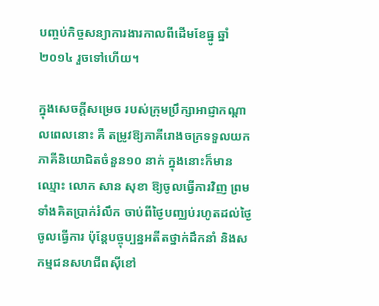បញ្ចប់កិច្ចសន្យាការងារកាលពីដើមខែធ្នូ ឆ្នាំ២០១៤ រួចទៅហើយ។

ក្នុងសេចក្តីសម្រេច របស់ក្រុមប្រឹក្សាអាជ្ញាកណ្តាលពេលនោះ គឺ តម្រូវឱ្យភាគីរោងចក្រទទួលយកភាគីនិយោជិតចំនួន១០ នាក់ ក្នុងនោះក៏មានឈ្មោះ លោក សាន សុខា ឱ្យចូលធ្វើការវិញ ព្រមទាំងគិតប្រាក់រំលឹក ចាប់ពីថ្ងៃបញ្ឈប់រហូតដល់ថ្ងៃចូលធ្វើការ ប៉ុន្តែបច្ចុប្បន្នអតីតថ្នាក់ដឹកនាំ និងសកម្មជនសហជីពស៊ីខៅ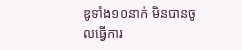ឌូទាំង១០នាក់ មិនបានចូលធ្វើការ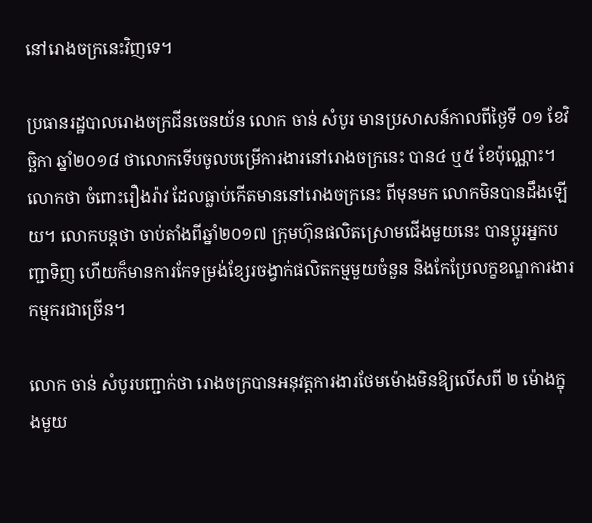នៅរោងចក្រនេះវិញទេ។

ប្រធានរដ្ឋបាលរោងចក្រជីនចេនយ័ន លោក ចាន់ សំបូរ មានប្រសាសន៍កាលពីថ្ងៃទី ០១ ខែវិច្ឆិកា ឆ្នាំ២០១៨ ថាលោកទើបចូលបម្រើការងារនៅរោងចក្រនេះ បាន៤ ឬ៥ ខែប៉ុណ្ណោះ។ លោកថា ចំពោះរឿងរ៉ាវ ដែលធ្លាប់កើតមាននៅរោងចក្រនេះ ពីមុនមក លោកមិនបានដឹងឡើយ។ លោកបន្តថា ចាប់តាំងពីឆ្នាំ២០១៧ ក្រុមហ៊ុនផលិតស្រោមជើងមួយនេះ បានប្តូរអ្នកបញ្ជាទិញ ហើយក៏មានការកែទម្រង់ខ្សែរចង្វាក់ផលិតកម្មមួយចំនួន និងកែប្រែលក្ខខណ្ឌការងារកម្មករជាច្រើន។

លោក ចាន់ សំបូរបញ្ជាក់ថា រោងចក្របានអនុវត្តការងារថែមម៉ោងមិនឱ្យលើសពី ២ ម៉ោងក្នុងមួយ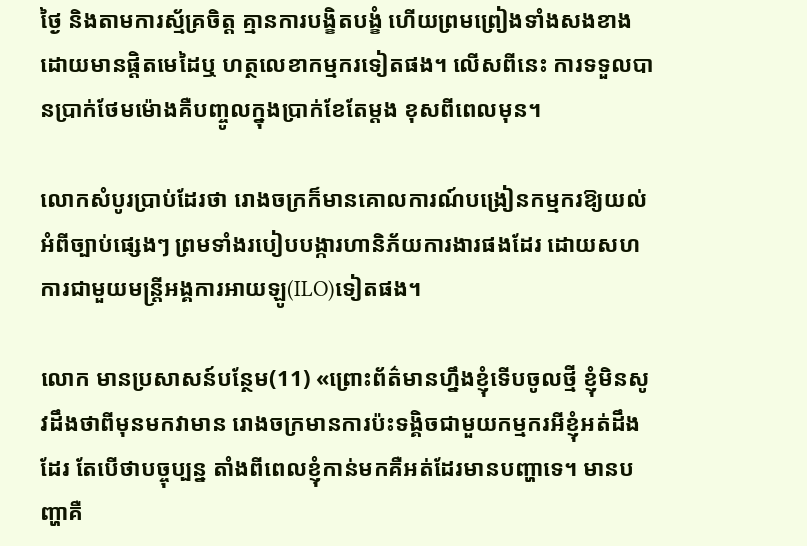ថ្ងៃ និងតាមការស្ម័គ្រចិត្ត គ្មានការបង្ខិតបង្ខំ ហើយព្រមព្រៀងទាំងសងខាងដោយមានផ្តិតមេដៃឬ ហត្ថលេខាកម្មករទៀតផង។ លើសពីនេះ ការទទួលបានប្រាក់ថែមម៉ោងគឺបញ្ចូលក្នុងប្រាក់ខែតែម្តង ខុសពីពេលមុន។

លោកសំបូរប្រាប់ដែរថា រោងចក្រក៏មានគោលការណ៍បង្រៀនកម្មករឱ្យយល់អំពីច្បាប់ផ្សេងៗ ព្រមទាំងរបៀបបង្ការហានិភ័យការងារផងដែរ ដោយសហការជាមួយមន្ត្រីអង្គការអាយឡូ(ILO)ទៀតផង។

លោក មានប្រសាសន៍បន្ថែម(11) «ព្រោះព័ត៌មានហ្នឹងខ្ញុំទើបចូលថ្មី ខ្ញុំមិនសូវដឹងថាពីមុនមកវាមាន រោងចក្រមានការប៉ះទង្គិចជាមួយកម្មករអីខ្ញុំអត់ដឹងដែរ តែបើថាបច្ចុប្បន្ន តាំងពីពេលខ្ញុំកាន់មកគឺអត់ដែរមានបញ្ហាទេ។ មានបញ្ហាគឺ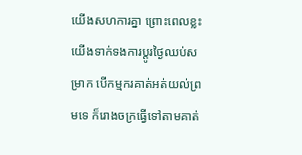យើងសហការគ្នា ព្រោះពេលខ្លះយើងទាក់ទងការប្តូរថ្ងៃឈប់សម្រាក បើកម្មករគាត់អត់យល់ព្រមទេ ក៏រោងចក្រធ្វើទៅតាមគាត់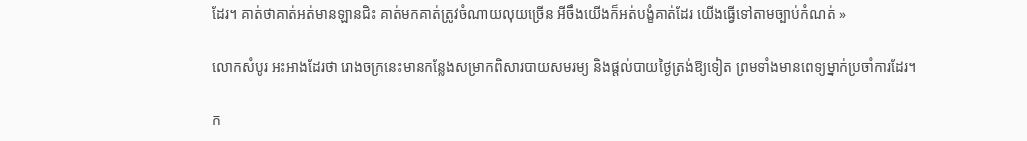ដែរ។ គាត់ថាគាត់អត់មានឡានជិះ គាត់មកគាត់ត្រូវចំណាយលុយច្រើន អីចឹងយើងក៏អត់បង្ខំគាត់ដែរ យើងធ្វើទៅតាមច្បាប់កំណត់ »

លោកសំបូរ អះអាងដែរថា រោងចក្រនេះមានកន្លែងសម្រាកពិសារបាយសមរម្យ និងផ្តល់បាយថ្ងៃត្រង់ឱ្យទៀត ព្រមទាំងមានពេទ្យម្នាក់ប្រចាំការដែរ។

ក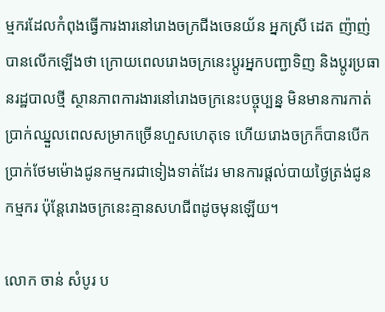ម្មករដែលកំពុងធ្វើការងារនៅរោងចក្រជីងចេនយ័ន អ្នកស្រី ដេត ញ៉ាញ់ បានលើកឡើងថា ក្រោយពេលរោងចក្រនេះប្តូរអ្នកបញ្ជាទិញ និងប្តូរប្រធានរដ្ឋបាលថ្មី ស្ថានភាពការងារនៅរោងចក្រនេះបច្ចុប្បន្ន មិនមានការកាត់ប្រាក់ឈ្នួលពេលសម្រាកច្រើនហួសហេតុទេ ហើយរោងចក្រក៏បានបើកប្រាក់ថែមម៉ោងជូនកម្មករជាទៀងទាត់ដែរ មានការផ្តល់បាយថ្ងៃត្រង់ជូនកម្មករ ប៉ុន្តែរោងចក្រនេះគ្មានសហជីពដូចមុនឡើយ។

លោក ចាន់ សំបូរ ប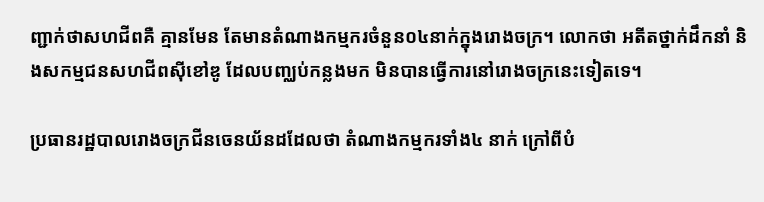ញ្ជាក់ថាសហជីពគឺ គ្មានមែន តែមានតំណាងកម្មករចំនួន០៤នាក់ក្នុងរោងចក្រ។ លោកថា អតីតថ្នាក់ដឹកនាំ និងសកម្មជនសហជីពស៊ីខៅឌូ ដែលបញ្ឈប់កន្លងមក មិនបានធ្វើការនៅរោងចក្រនេះទៀតទេ។

ប្រធានរដ្ឋបាលរោងចក្រជីនចេនយ័នដដែលថា តំណាងកម្មករទាំង៤ នាក់ ក្រៅពីបំ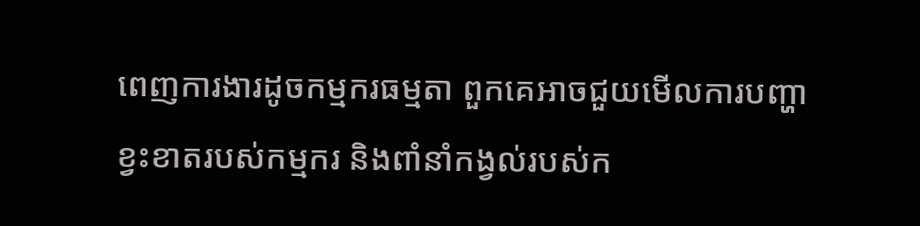ពេញការងារដូចកម្មករធម្មតា ពួកគេអាចជួយមើលការបញ្ហាខ្វះខាតរបស់កម្មករ និងពាំនាំកង្វល់របស់ក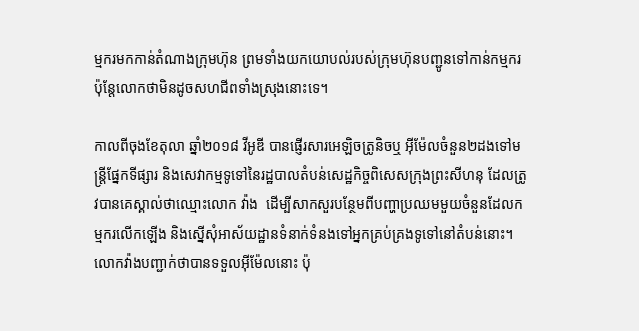ម្មករមកកាន់តំណាងក្រុមហ៊ុន ព្រមទាំងយកយោបល់របស់ក្រុមហ៊ុនបញ្ជូនទៅកាន់កម្មករ ប៉ុន្តែលោកថាមិនដូចសហជីពទាំងស្រុងនោះទេ។

កាលពីចុងខែតុលា ឆ្នាំ២០១៨ វីអូឌី បានផ្ញើរសារអេឡិចត្រូនិចឬ អ៊ីម៉ែលចំនួន២ដងទៅមន្ត្រីផ្នែកទីផ្សារ និងសេវាកម្មទូទៅនៃរដ្ឋបាលតំបន់សេដ្ឋកិច្ចពិសេសក្រុងព្រះសីហនុ ដែលត្រូវបានគេស្គាល់ថាឈ្មោះលោក វ៉ាង  ដើម្បីសាកសួរបន្ថែមពីបញ្ហាប្រឈមមួយចំនួនដែលកម្មករលើកឡើង និងស្នើសុំអាស័យដ្ឋានទំនាក់ទំនងទៅអ្នកគ្រប់គ្រងទូទៅនៅតំបន់នោះ។ លោកវ៉ាងបញ្ជាក់ថាបានទទួលអ៊ីម៉ែលនោះ ប៉ុ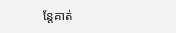ន្តែគាត់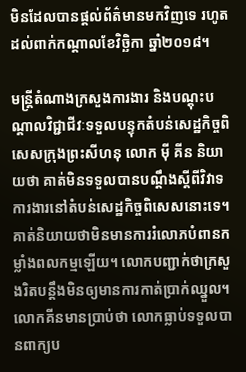មិនដែលបានផ្តល់ព័ត៌មានមកវិញទេ រហូតដល់ពាក់កណ្តាលខែវិច្ឆិកា ឆ្នាំ២០១៨។

មន្ត្រីតំណាងក្រសួងការងារ និងបណ្តុះបណ្តាលវិជ្ជាជីវៈទទួលបន្ទុកតំបន់សេដ្ឋកិច្ចពិសេសក្រុងព្រះសីហនុ លោក ម៉ី គីន និយាយថា គាត់មិនទទួលបានបណ្តឹងស្តីពីវិវាទការងារនៅតំបន់សេដ្ឋកិច្ចពិសេសនោះទេ។ គាត់និយាយថាមិនមានការរំលោភបំពានកម្លាំងពលកម្មឡើយ។ លោកបញ្ជាក់ថាក្រសួងរិតបន្តឹងមិនឲ្យមានការកាត់ប្រាក់ឈ្នួល។ លោកគីនមានប្រាប់ថា លោកធ្លាប់ទទួលបានពាក្យប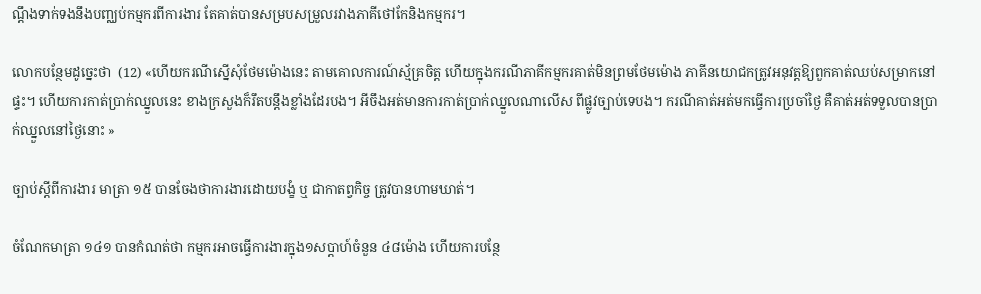ណ្តឹងទាក់ទងនឹងបញ្ឈប់កម្មករពីការងារ តែគាត់បានសម្របសម្រួលរវាងភាគីថៅកែនិងកម្មករ។

លោកបន្ថែមដូច្នេះថា  (12) «ហើយករណីស្នើសុំថែមម៉ោងនេះ តាមគោលការណ៍ស្ម័គ្រចិត្ត ហើយក្នុងករណីភាគីកម្មករគាត់មិនព្រមថែមម៉ោង ភាគីនយោជកត្រូវអនុវត្តឱ្យពួកគាត់ឈប់សម្រាកនៅផ្ទះ។ ហើយការកាត់ប្រាក់ឈ្នួលនេះ ខាងក្រសួងក៏រឹតបន្តឹងខ្លាំងដែរបង។ អីចឹងអត់មានការកាត់ប្រាក់ឈ្នួលណាលើស ពីផ្លូវច្បាប់ទេបង។ ករណីគាត់អត់មកធ្វើការប្រចាំថ្ងៃ គឺគាត់អត់ទទួលបានប្រាក់ឈ្នួលនៅថ្ងៃនោះ »

ច្បាប់ស្តីពីការងារ មាត្រា ១៥ បានចែងថាការងារដោយបង្ខំ ឬ ជាកាតព្វកិច្ច ត្រូវបានហាមឃាត់។

ចំណែកមាត្រា ១៤១ បានកំណត់ថា កម្មករអាចធ្វើការងារក្នុង១សប្តាហ៍ចំនួន ៤៨ម៉ោង ហើយការបន្ថែ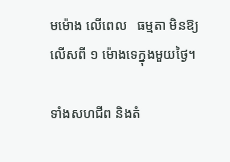មម៉ោង លើពេល   ធម្មតា មិនឱ្យលើសពី ១ ម៉ោងទេក្នុងមួយថ្ងៃ។

ទាំងសហជីព និងតំ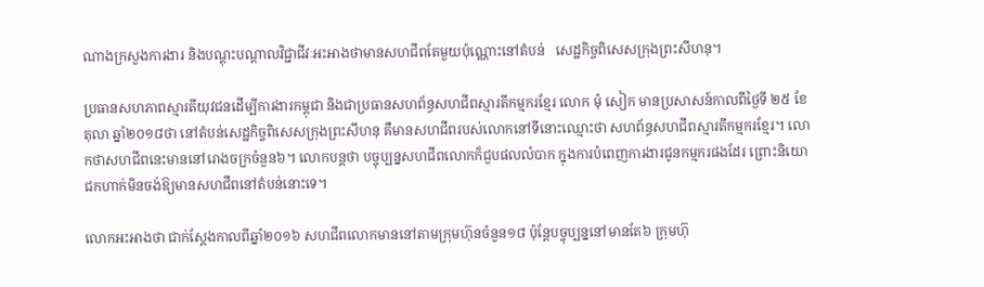ណាងក្រសួងការងារ និងបណ្តុះបណ្តាលវិជ្ជាជីវៈអះអាងថាមានសហជីពតែមួយប៉ុណ្ណោះនៅតំបន់   សេដ្ឋកិច្ចពិសេសក្រុងព្រះសីហនុ។

ប្រធានសហភាពស្មារតីយុវជនដើម្បីការងារកម្ពុជា និងជាប្រធានសហព័ន្ធសហជីពស្មារតីកម្មករខ្មែរ លោក មុំ សៀក មានប្រសាសន៍កាលពីថ្ងៃទី ២៥ ខែតុលា ឆ្នាំ២០១៨ថា នៅតំបន់សេដ្ឋកិច្ចពិសេសក្រុងព្រះសីហនុ គឺមានសហជីពរបស់លោកនៅទីនោះឈ្មោះថា សហព័ន្ធសហជីពស្មារតីកម្មករខ្មែរ។ លោកថាសហជីពនេះមាននៅរោងចក្រចំនួន៦។ លោកបន្តថា បច្ចុប្បន្នសហជីពលោកក៏ជួបផលលំបាក ក្នុងការបំពេញការងារជូនកម្មករផងដែរ ព្រោះនិយោជកហាក់មិនចង់ឱ្យមានសហជីពនៅតំបន់នោះទេ។

លោកអះអាងថា ជាក់ស្តែងកាលពីឆ្នាំ២០១៦ សហជីពលោកមាននៅតាមក្រុមហ៊ុនចំនួន១៨ ប៉ុន្តែបច្ចុប្បន្ននៅមានតែ៦ ក្រុមហ៊ុ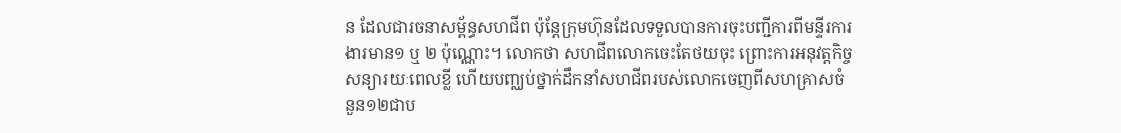ន ដែលជារចនាសម្ព័ន្ធសហជីព ប៉ុន្តែក្រុមហ៊ុនដែលទទួលបានការចុះបញ្ជីការពីមន្ទីរការងារមាន១ ឬ ២ ប៉ុណ្ណោះ។ លោកថា សហជីពលោកចេះតែថយចុះ ព្រោះការអនុវត្តកិច្ចសន្យារយៈពេលខ្លី ហើយបញ្ឈប់ថ្នាក់ដឹកនាំសហជីពរបស់លោកចេញពីសហគ្រាសចំនួន១២ជាប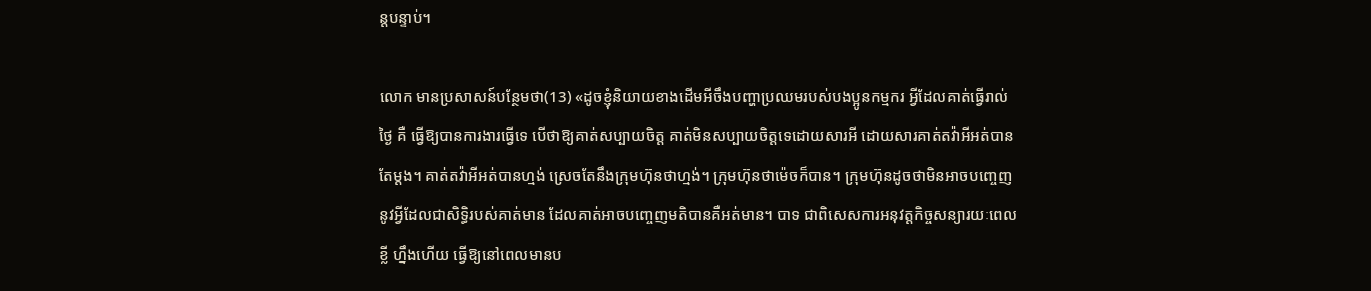ន្តបន្ទាប់។

លោក មានប្រសាសន៍បន្ថែមថា(13) «ដូចខ្ញុំនិយាយខាងដើមអីចឹងបញ្ហាប្រឈមរបស់បងប្អូនកម្មករ អ្វីដែលគាត់ធ្វើរាល់ថ្ងៃ គឺ ធ្វើឱ្យបានការងារធ្វើទេ បើថាឱ្យគាត់សប្បាយចិត្ត គាត់មិនសប្បាយចិត្តទេដោយសារអី ដោយសារគាត់តវ៉ាអីអត់បានតែម្តង។ គាត់តវ៉ាអីអត់បានហ្មង់ ស្រេចតែនឹងក្រុមហ៊ុនថាហ្មង់។ ក្រុមហ៊ុនថាម៉េចក៏បាន។ ក្រុមហ៊ុនដូចថាមិនអាចបញ្ចេញ នូវអ្វីដែលជាសិទ្ធិរបស់គាត់មាន ដែលគាត់អាចបញ្ចេញមតិបានគឺអត់មាន។ បាទ ជាពិសេសការអនុវត្តកិច្ចសន្យារយៈពេលខ្លី ហ្នឹងហើយ ធ្វើឱ្យនៅពេលមានប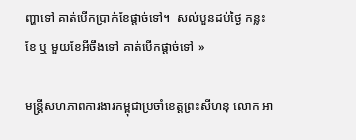ញ្ហាទៅ គាត់បើកប្រាក់ខែផ្តាច់ទៅ។  សល់បួនដប់ថ្ងៃ កន្លះខែ ឬ មួយខែអីចឹងទៅ គាត់បើកផ្តាច់ទៅ »

មន្ត្រីសហភាពការងារកម្ពុជាប្រចាំខេត្តព្រះសីហនុ លោក អា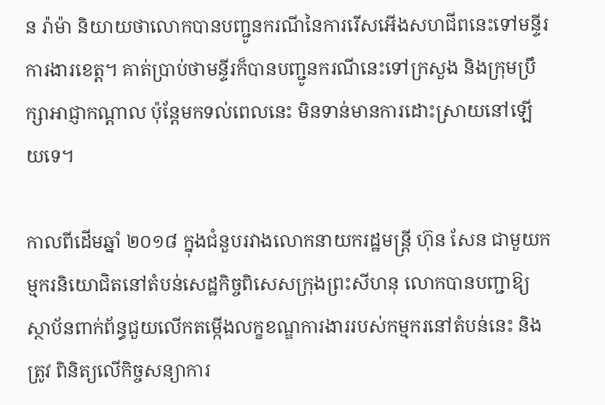ន រ៉ាម៉ា និយាយថាលោកបានបញ្ជូនករណីនៃការរើសអើងសហជីពនេះទៅមន្ទីរការងារខេត្ត។ គាត់ប្រាប់ថាមន្ទីរក៏បានបញ្ជូនករណីនេះទៅក្រសួង និងក្រុមប្រឹក្សាអាជ្ញាកណ្តាល ប៉ុន្តែមកទល់ពេលនេះ មិនទាន់មានការដោះស្រាយនៅឡើយទេ។

កាលពីដើមឆ្នាំ ២០១៨ ក្នុងជំនួបរវាងលោកនាយករដ្ឋមន្ត្រី ហ៊ុន សែន ជាមួយកម្មករនិយោជិតនៅតំបន់សេដ្ឋកិច្ចពិសេសក្រុងព្រះសីហនុ លោកបានបញ្ជាឱ្យស្ថាប័នពាក់ព័ន្ធជួយលើកតម្កើងលក្ខខណ្ឌការងាររបស់កម្មករនៅតំបន់នេះ និងត្រូវ ពិនិត្យលើកិច្ចសន្យាការ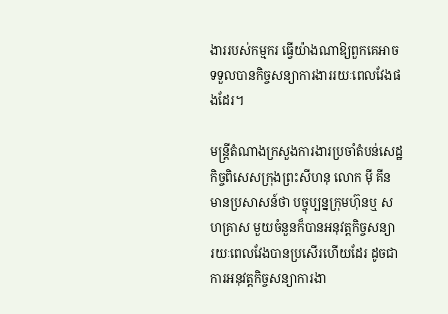ងាររបស់កម្មករ ធ្វើយ៉ាងណាឱ្យពួកគេអាចទទួលបានកិច្ចសន្យាការងាររយៈពេលវែងផងដែរ។

មន្ត្រីតំណាងក្រសួងការងារប្រចាំតំបន់សេដ្ឋកិច្ចពិសេសក្រុងព្រះសីហនុ លោក ម៉ី គីន មានប្រសាសន៍ថា បច្ចុប្បន្នក្រុមហ៊ុនឬ សហគ្រាស មួយចំនួនក៏បានអនុវត្តកិច្ចសន្យា  រយៈពេលវែងបានប្រសើរហើយដែរ ដូចជាការអនុវត្តកិច្ចសន្យាការងា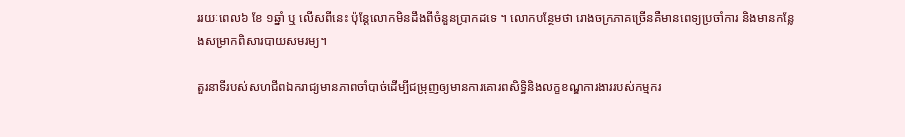ររយៈពេល៦ ខែ ១ឆ្នាំ ឬ លើសពីនេះ ប៉ុន្តែលោកមិនដឹងពីចំនួនប្រាកដទេ ។ លោកបន្ថែមថា រោងចក្រភាគច្រើនគឺមានពេទ្យប្រចាំការ និងមានកន្លែងសមា្រកពិសារបាយសមរម្យ។

តួរនាទីរបស់សហជីពឯករាជ្យមានភាពចាំបាច់ដើម្បីជម្រុញឲ្យមានការគោរពសិទ្ធិនិងលក្ខខណ្ឌការងាររបស់កម្មករ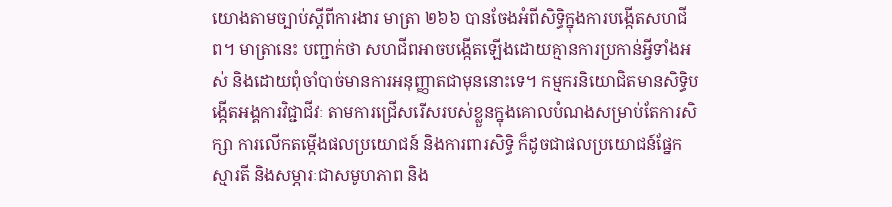យោងតាមច្បាប់ស្តីពីការងារ មាត្រា ២៦៦ បានចែងអំពីសិទ្ធិក្នុងការបង្កើតសហជីព។ មាត្រានេះ បញ្ជាក់ថា សហជីពអាចបង្កើតឡើងដោយគ្មានការប្រកាន់អ្វីទាំងអស់ និងដោយពុំចាំបាច់មានការអនុញ្ញាតជាមុននោះទេ។ កម្មករនិយោជិតមានសិទ្ធិបង្កើតអង្គការវិជ្ជាជីវៈ តាមការជ្រើសរើសរបស់ខ្លួនក្នុងគោលបំណងសម្រាប់តែការសិក្សា ការលើកតម្កើងផលប្រយោជន៍ និងការពារសិទ្ធិ ក៏ដូចជាផលប្រយោជន៍ផ្នែកស្មារតី និងសម្ភារៈជាសមូហភាព និង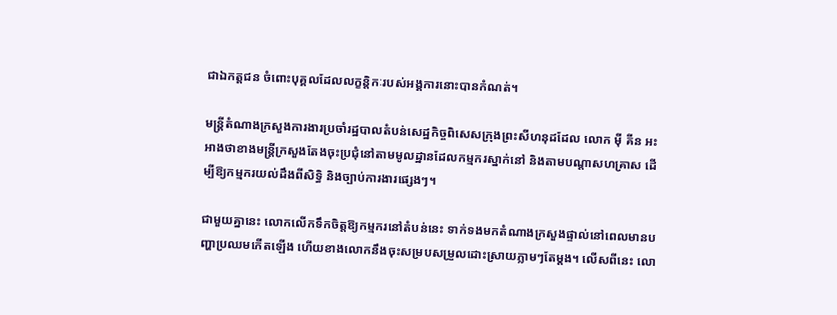ជាឯកត្តជន ចំពោះបុគ្គលដែលលក្ខន្តិកៈរបស់អង្គការនោះបានកំណត់។

មន្ត្រីតំណាងក្រសួងការងារប្រចាំរដ្ឋបាលតំបន់សេដ្ឋកិច្ចពិសេសក្រុងព្រះសីហនុដដែល លោក ម៉ី គីន អះអាងថាខាងមន្រ្តីក្រសួងតែងចុះប្រជុំនៅតាមមូលដ្ឋានដែលកម្មករស្នាក់នៅ និងតាមបណ្តាសហគ្រាស ដើម្បីឱ្យកម្មករយល់ដឹងពីសិទ្ធិ និងច្បាប់ការងារផ្សេងៗ។

ជាមួយគ្នានេះ លោកលើកទឹកចិត្តឱ្យកម្មករនៅតំបន់នេះ ទាក់ទងមកតំណាងក្រសួងផ្ទាល់នៅពេលមានបញ្ហាប្រឈមកើតឡើង ហើយខាងលោកនឹងចុះសម្របសម្រួលដោះស្រាយភ្លាមៗតែម្តង។ លើសពីនេះ លោ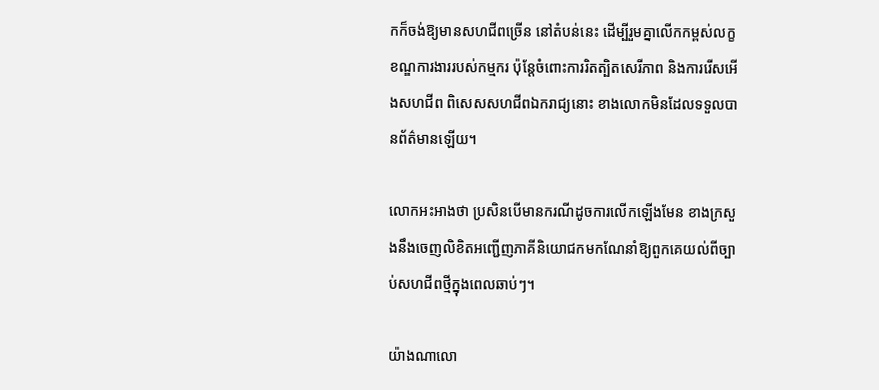កក៏ចង់ឱ្យមានសហជីពច្រើន នៅតំបន់នេះ ដើម្បីរួមគ្នាលើកកម្ពស់លក្ខខណ្ឌការងាររបស់កម្មករ ប៉ុន្តែចំពោះការរិតត្បិតសេរីភាព និងការរើសអើងសហជីព ពិសេសសហជីពឯករាជ្យនោះ ខាងលោកមិនដែលទទួលបានព័ត៌មានឡើយ។

លោកអះអាងថា ប្រសិនបើមានករណីដូចការលើកឡើងមែន ខាងក្រសួងនឹងចេញលិខិតអញ្ជើញភាគីនិយោជកមកណែនាំឱ្យពួកគេយល់ពីច្បាប់សហជីពថ្មីក្នុងពេលឆាប់ៗ។

យ៉ាងណាលោ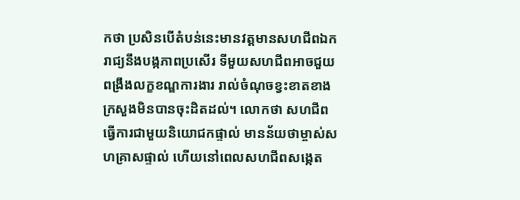កថា ប្រសិនបើតំបន់នេះមានវត្តមានសហជីពឯករាជ្យនឹងបង្កភាពប្រសើរ ទីមួយសហជីពអាចជួយពង្រឹងលក្ខខណ្ឌការងារ រាល់ចំណុចខ្វះខាតខាងក្រសួងមិនបានចុះដិតដល់។ លោកថា សហជីពធ្វើការជាមួយនិយោជកផ្ទាល់ មានន័យថាម្ចាស់សហគ្រាសផ្ទាល់ ហើយនៅពេលសហជីពសង្កេត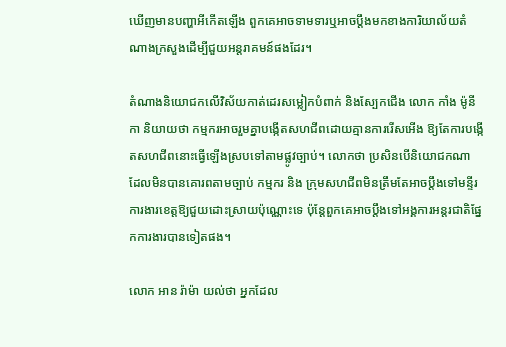ឃើញមានបញ្ហាអីកើតឡើង ពួកគេអាចទាមទារឬអាចប្តឹងមកខាងការិយាល័យតំណាងក្រសួងដើម្បីជួយអន្តរាគមន៍ផងដែរ។

តំណាងនិយោជកលើវិស័យកាត់ដេរសម្លៀកបំពាក់ និងស្បែកជើង លោក កាំង ម៉ូនីកា និយាយថា កម្មករអាចរួមគ្នាបង្កើតសហជីពដោយគ្មានការរើសអើង ឱ្យតែការបង្កើតសហជីពនោះធ្វើឡើងស្របទៅតាមផ្លូវច្បាប់។ លោកថា ប្រសិនបើនិយោជកណា ដែលមិនបានគោរពតាមច្បាប់ កម្មករ និង ក្រុមសហជីពមិនត្រឹមតែអាចប្តឹងទៅមន្ទីរការងារខេត្តឱ្យជួយដោះស្រាយប៉ុណ្ណោះទេ ប៉ុន្តែពួកគេអាចប្តឹងទៅអង្គការអន្តរជាតិផ្នែកការងារបានទៀតផង។

លោក អាន រ៉ាម៉ា យល់ថា អ្នកដែល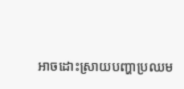អាចដោះស្រាយបញ្ហាប្រឈម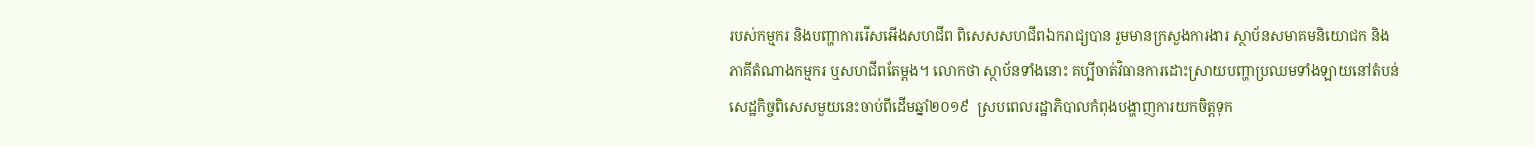របស់កម្មករ និងបញ្ហាការរើសអើងសហជីព ពិសេសសហជីពឯករាជ្យបាន រួមមានក្រសួងការងារ ស្ថាប័នសមាគមនិយោជក និងភាគីតំណាងកម្មករ ឬសហជីពតែម្តង។ លោកថា ស្ថាប័នទាំងនោះ គប្បីចាត់វិធានការដោះស្រាយបញ្ហាប្រឈមទាំងឡាយនៅតំបន់សេដ្ឋកិច្ចពិសេសមួយនេះចាប់ពីដើមឆ្នាំ២០១៩  ស្របពេលរដ្ឋាភិបាលកំពុងបង្ហាញការយកចិត្តទុក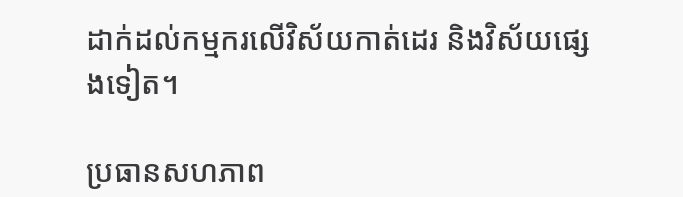ដាក់ដល់កម្មករលើវិស័យកាត់ដេរ និងវិស័យផ្សេងទៀត។

ប្រធានសហភាព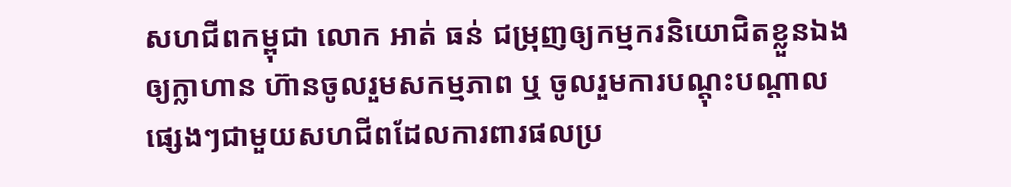សហជីពកម្ពុជា លោក អាត់ ធន់ ជម្រុញឲ្យកម្មករនិយោជិតខ្លួនឯង ឲ្យក្លាហាន ហ៊ានចូលរួមសកម្មភាព ឬ ចូលរួមការបណ្តុះបណ្តាលផ្សេងៗជាមួយសហជីពដែលការពារផលប្រ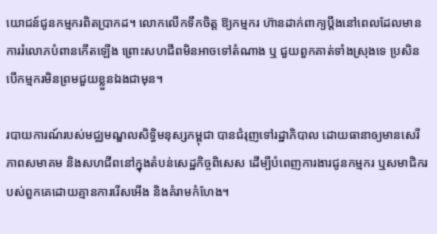យោជន៍ជូនកម្មករពិតប្រាកដ។ លោកលើកទឹកចិត្ត ឱ្យកម្មករ ហ៊ានដាក់ពាក្យប្តឹងនៅពេលដែលមានការរំលោភបំពានកើតឡើង ព្រោះសហជីពមិនអាចទៅតំណាង ឬ ជួយពួកគាត់ទាំងស្រុងទេ ប្រសិនបើកម្មករមិនព្រមជួយខ្លួនឯងជាមុន។

របាយការណ៍របស់មជ្ឈមណ្ឌលសិទ្ធិមនុស្សកម្ពុជា បានជំរុញទៅរដ្ឋាភិបាល ដោយធានាឲ្យមានសេរីភាពសមាគម និងសហជីពនៅក្នុងតំបន់សេដ្ឋកិច្ចពិសេស ដើម្បីបំពេញការងារជូនកម្មករ ឬសមាជិករបស់ពួកគេដោយគ្មានការរើសអើង និងគំរាមកំហែង។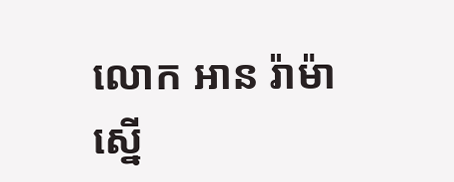លោក អាន រ៉ាម៉ា  ស្នើ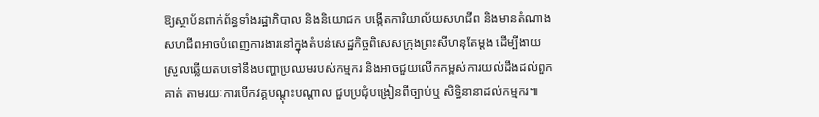ឱ្យស្ថាប័នពាក់ព័ន្ធទាំងរដ្ឋាភិបាល និងនិយោជក បង្កើតការិយាល័យសហជីព និងមានតំណាងសហជីពអាចបំពេញការងារនៅក្នុងតំបន់សេដ្ឋកិច្ចពិសេសក្រុងព្រះសីហនុតែម្តង ដើម្បីងាយស្រួលឆ្លើយតបទៅនឹងបញ្ហាប្រឈមរបស់កម្មករ និងអាចជួយលើកកម្ពស់ការយល់ដឹងដល់ពួកគាត់ តាមរយៈការបើកវគ្គបណ្តុះបណ្តាល ជួបប្រជុំបង្រៀនពីច្បាប់ឬ សិទ្ធិនានាដល់កម្មករ៕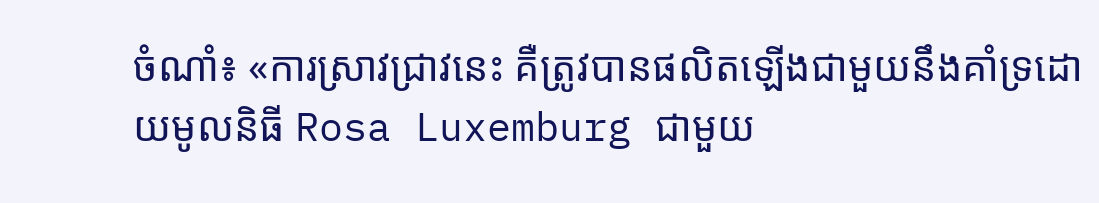ចំណាំ៖ «ការស្រាវជ្រាវនេះ គឺត្រូវបានផលិតឡើងជាមួយនឹងគាំទ្រដោយមូលនិធី Rosa Luxemburg ជាមួយ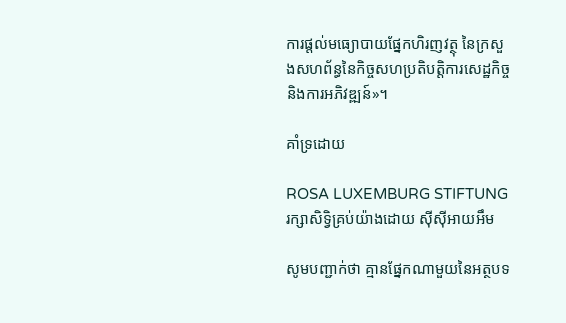ការផ្តល់មធ្យោបាយផ្នែកហិរញវត្ថុ នៃក្រសួងសហព័ន្ធនៃកិច្ចសហប្រតិបត្តិការសេដ្ឋកិច្ចនិងការអភិវឌ្ឍន៍»។

គាំទ្រដោយ

ROSA LUXEMBURG STIFTUNG
រក្សាសិទ្វិគ្រប់យ៉ាងដោយ ស៊ីស៊ីអាយអឹម

សូមបញ្ជាក់ថា គ្មានផ្នែកណាមួយនៃអត្ថបទ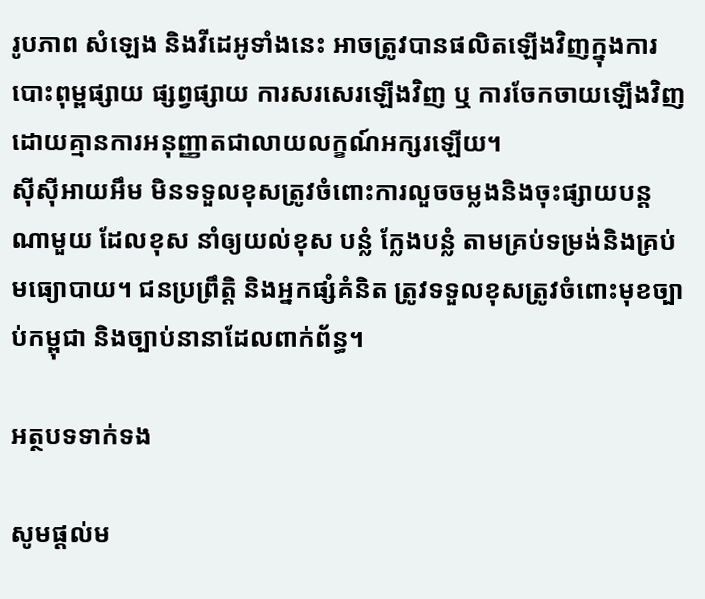រូបភាព សំឡេង និងវីដេអូទាំងនេះ អាចត្រូវបានផលិតឡើងវិញក្នុងការបោះពុម្ពផ្សាយ ផ្សព្វផ្សាយ ការសរសេរឡើងវិញ ឬ ការចែកចាយឡើងវិញ ដោយគ្មានការអនុញ្ញាតជាលាយលក្ខណ៍អក្សរឡើយ។
ស៊ីស៊ីអាយអឹម មិនទទួលខុសត្រូវចំពោះការលួចចម្លងនិងចុះផ្សាយបន្តណាមួយ ដែលខុស នាំឲ្យយល់ខុស បន្លំ ក្លែងបន្លំ តាមគ្រប់ទម្រង់និងគ្រប់មធ្យោបាយ។ ជនប្រព្រឹត្តិ និងអ្នកផ្សំគំនិត ត្រូវទទួលខុសត្រូវចំពោះមុខច្បាប់កម្ពុជា និងច្បាប់នានាដែលពាក់ព័ន្ធ។

អត្ថបទទាក់ទង

សូមផ្ដល់ម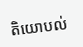តិយោបល់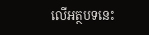លើអត្ថបទនេះ